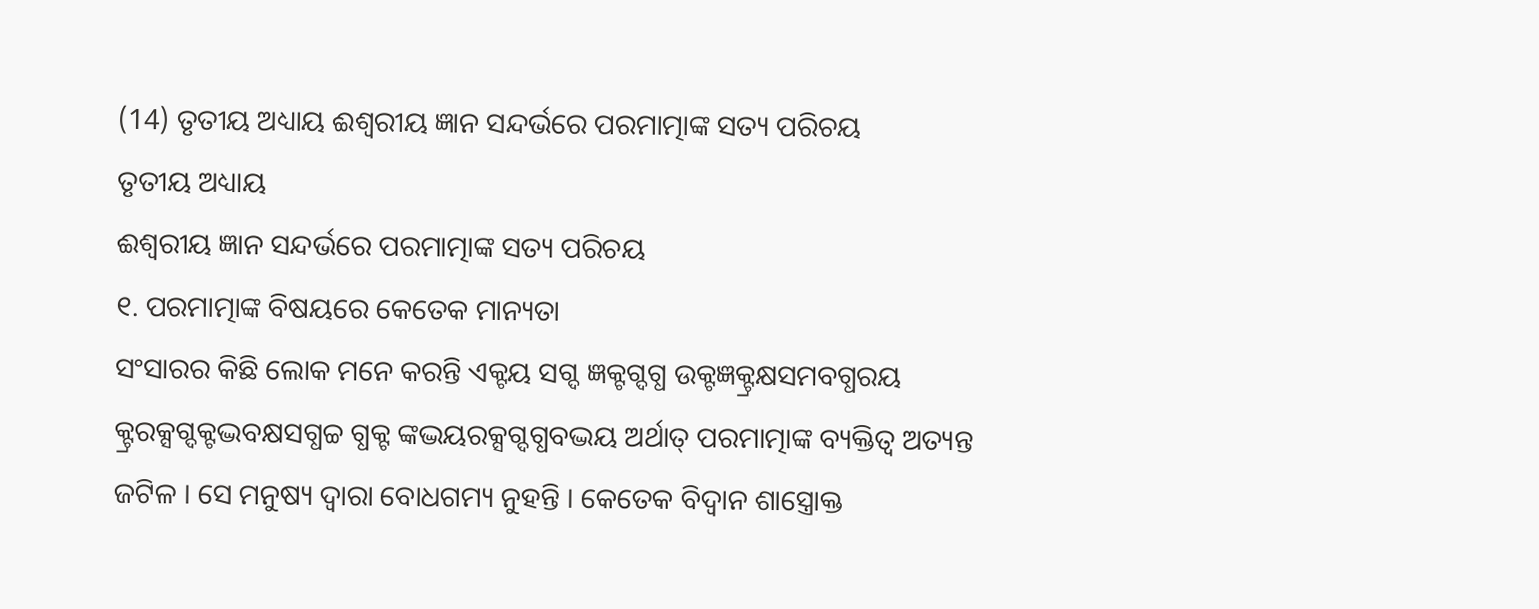(14) ତୃତୀୟ ଅଧ୍ୟାୟ ଈଶ୍ୱରୀୟ ଜ୍ଞାନ ସନ୍ଦର୍ଭରେ ପରମାତ୍ମାଙ୍କ ସତ୍ୟ ପରିଚୟ
ତୃତୀୟ ଅଧ୍ୟାୟ
ଈଶ୍ୱରୀୟ ଜ୍ଞାନ ସନ୍ଦର୍ଭରେ ପରମାତ୍ମାଙ୍କ ସତ୍ୟ ପରିଚୟ
୧. ପରମାତ୍ମାଙ୍କ ବିଷୟରେ କେତେକ ମାନ୍ୟତା
ସଂସାରର କିଛି ଲୋକ ମନେ କରନ୍ତି ଏକ୍ଟୟ ସଗ୍ଦ ଜ୍ଞକ୍ଟଗ୍ଦଗ୍ଧ ଉକ୍ଟଜ୍ଞକ୍ଟ୍ରକ୍ଷସମବଗ୍ଧରୟ କ୍ଟ୍ରରକ୍ସଗ୍ଦକ୍ଟଦ୍ଭବକ୍ଷସଗ୍ଧଚ୍ଚ ଗ୍ଧକ୍ଟ ଙ୍କଦ୍ଭୟରକ୍ସଗ୍ଦଗ୍ଧବଦ୍ଭୟ ଅର୍ଥାତ୍ ପରମାତ୍ମାଙ୍କ ବ୍ୟକ୍ତିତ୍ୱ ଅତ୍ୟନ୍ତ ଜଟିଳ । ସେ ମନୁଷ୍ୟ ଦ୍ୱାରା ବୋଧଗମ୍ୟ ନୁହନ୍ତି । କେତେକ ବିଦ୍ୱାନ ଶାସ୍ତ୍ରୋକ୍ତ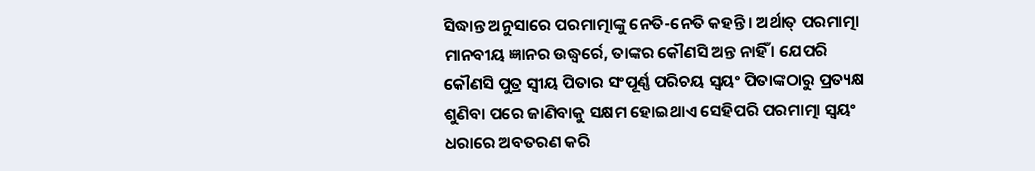ସିଦ୍ଧାନ୍ତ ଅନୁସାରେ ପରମାତ୍ମାଙ୍କୁ ନେତି-ନେତି କହନ୍ତି । ଅର୍ଥାତ୍ ପରମାତ୍ମା ମାନବୀୟ ଜ୍ଞାନର ଉଦ୍ଧ୍ୱର୍ରେ, ତାଙ୍କର କୌଣସି ଅନ୍ତ ନାହିଁ । ଯେପରି କୌଣସି ପୁତ୍ର ସ୍ବୀୟ ପିତାର ସଂପୂର୍ଣ୍ଣ ପରିଚୟ ସ୍ବୟଂ ପିତାଙ୍କଠାରୁ ପ୍ରତ୍ୟକ୍ଷ ଶୁଣିବା ପରେ ଜାଣିବାକୁ ସକ୍ଷମ ହୋଇଥାଏ ସେହିପରି ପରମାତ୍ମା ସ୍ବୟଂ ଧରାରେ ଅବତରଣ କରି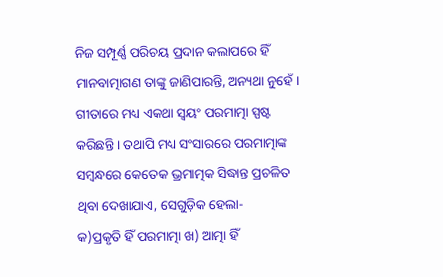ନିଜ ସମ୍ପୂର୍ଣ୍ଣ ପରିଚୟ ପ୍ରଦାନ କଲାପରେ ହିଁ ମାନବାତ୍ମାଗଣ ତାଙ୍କୁ ଜାଣିପାରନ୍ତି, ଅନ୍ୟଥା ନୁହେଁ । ଗୀତାରେ ମଧ୍ୟ ଏକଥା ସ୍ବୟଂ ପରମାତ୍ମା ସ୍ପଷ୍ଟ କରିଛନ୍ତି । ତଥାପି ମଧ୍ୟ ସଂସାରରେ ପରମାତ୍ମାଙ୍କ ସମ୍ବନ୍ଧରେ କେତେକ ଭ୍ରମାତ୍ମକ ସିଦ୍ଧାନ୍ତ ପ୍ରଚଳିତ ଥିବା ଦେଖାଯାଏ, ସେଗୁଡ଼ିକ ହେଲା-
କ)ପ୍ରକୃତି ହିଁ ପରମାତ୍ମା ଖ) ଆତ୍ମା ହିଁ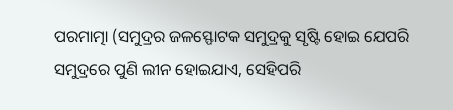ପରମାତ୍ମା (ସମୁଦ୍ରର ଜଳସ୍ଫୋଟକ ସମୁଦ୍ରକୁ ସୃଷ୍ଟି ହୋଇ ଯେପରି ସମୁଦ୍ରରେ ପୁଣି ଲୀନ ହୋଇଯାଏ, ସେହିପରି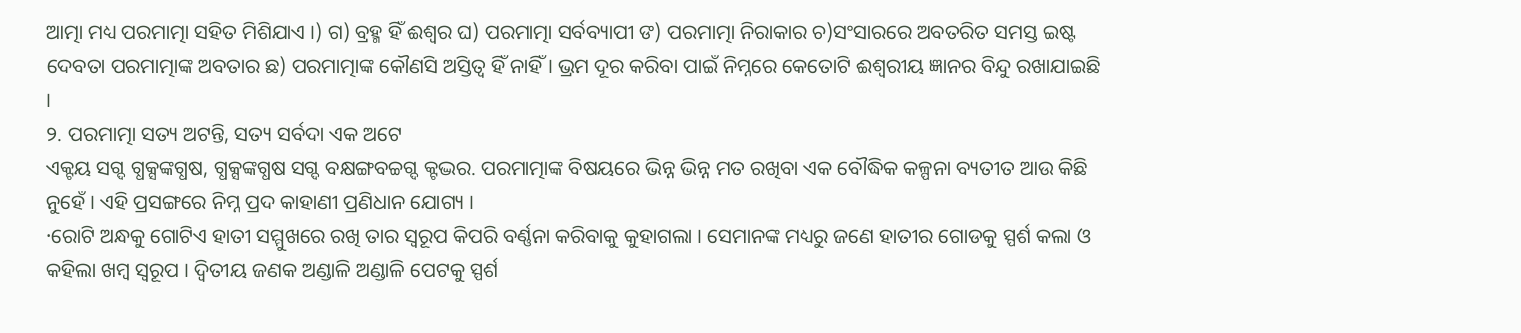ଆତ୍ମା ମଧ୍ୟ ପରମାତ୍ମା ସହିତ ମିଶିଯାଏ ।) ଗ) ବ୍ରହ୍ମ ହିଁ ଈଶ୍ୱର ଘ) ପରମାତ୍ମା ସର୍ବବ୍ୟାପୀ ଙ) ପରମାତ୍ମା ନିରାକାର ଚ)ସଂସାରରେ ଅବତରିତ ସମସ୍ତ ଇଷ୍ଟ ଦେବତା ପରମାତ୍ମାଙ୍କ ଅବତାର ଛ) ପରମାତ୍ମାଙ୍କ କୌଣସି ଅସ୍ତିତ୍ୱ ହିଁ ନାହିଁ । ଭ୍ରମ ଦୂର କରିବା ପାଇଁ ନିମ୍ନରେ କେତୋଟି ଈଶ୍ୱରୀୟ ଜ୍ଞାନର ବିନ୍ଦୁ ରଖାଯାଇଛି ।
୨. ପରମାତ୍ମା ସତ୍ୟ ଅଟନ୍ତି, ସତ୍ୟ ସର୍ବଦା ଏକ ଅଟେ
ଏକ୍ଟୟ ସଗ୍ଦ ଗ୍ଧକ୍ସଙ୍କଗ୍ଧଷ, ଗ୍ଧକ୍ସଙ୍କଗ୍ଧଷ ସଗ୍ଦ ବକ୍ଷଙ୍ଗବଚ୍ଚଗ୍ଦ କ୍ଟଦ୍ଭର. ପରମାତ୍ମାଙ୍କ ବିଷୟରେ ଭିନ୍ନ ଭିନ୍ନ ମତ ରଖିବା ଏକ ବୌଦ୍ଧିକ କଳ୍ପନା ବ୍ୟତୀତ ଆଉ କିଛି ନୁହେଁ । ଏହି ପ୍ରସଙ୍ଗରେ ନିମ୍ନ ପ୍ରଦ କାହାଣୀ ପ୍ରଣିଧାନ ଯୋଗ୍ୟ ।
·ରୋଟି ଅନ୍ଧକୁ ଗୋଟିଏ ହାତୀ ସମ୍ମୁଖରେ ରଖି ତାର ସ୍ବରୂପ କିପରି ବର୍ଣ୍ଣନା କରିବାକୁ କୁହାଗଲା । ସେମାନଙ୍କ ମଧ୍ୟରୁ ଜଣେ ହାତୀର ଗୋଡକୁ ସ୍ପର୍ଶ କଲା ଓ କହିଲା ଖମ୍ବ ସ୍ବରୂପ । ଦ୍ୱିତୀୟ ଜଣକ ଅଣ୍ଡାଳି ଅଣ୍ଡାଳି ପେଟକୁ ସ୍ପର୍ଶ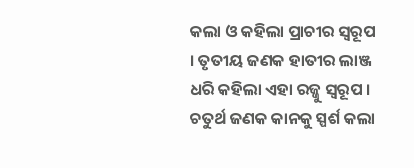କଲା ଓ କହିଲା ପ୍ରାଚୀର ସ୍ବରୂପ । ତୃତୀୟ ଜଣକ ହାତୀର ଲାଞ୍ଜ ଧରି କହିଲା ଏହା ରଜ୍ଜୁ ସ୍ବରୂପ । ଚତୁର୍ଥ ଜଣକ କାନକୁ ସ୍ପର୍ଶ କଲା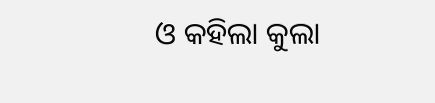ଓ କହିଲା କୁଲା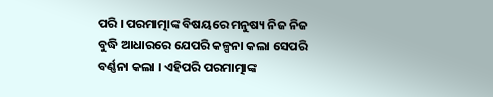ପରି । ପରମାତ୍ମାଙ୍କ ବିଷୟରେ ମନୁଷ୍ୟ ନିଜ ନିଜ ବୁଦ୍ଧି ଆଧାରରେ ଯେପରି କଳ୍ପନା କଲା ସେପରି ବର୍ଣ୍ଣନା କଲା । ଏହିପରି ପରମାତ୍ମାଙ୍କ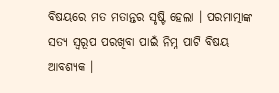ବିଷୟରେ ମତ ମତାନ୍ତର ସୃଷ୍ଟି ହେଲା । ପରମାତ୍ମାଙ୍କ ସତ୍ୟ ସ୍ବରୂପ ପରଖିବା ପାଇଁ ନିମ୍ନ ପାଟି ବିଷୟ ଆବଶ୍ୟକ ।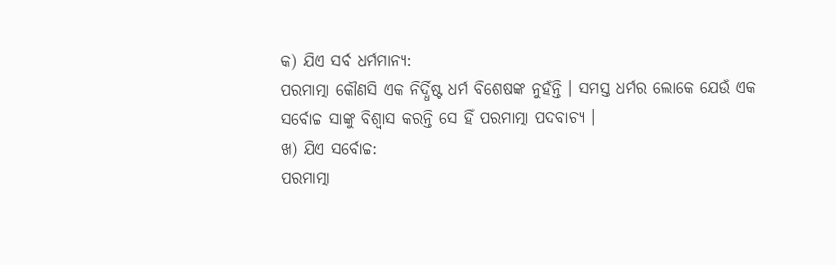କ) ଯିଏ ସର୍ବ ଧର୍ମମାନ୍ୟ:
ପରମାତ୍ମା କୌଣସି ଏକ ନିର୍ଦ୍ଧିଷ୍ଟ ଧର୍ମ ବିଶେଷଙ୍କ ନୁହଁନ୍ତି । ସମସ୍ତ ଧର୍ମର ଲୋକେ ଯେଉଁ ଏକ ସର୍ବୋଚ୍ଚ ସାଙ୍କୁ ବିଶ୍ୱାସ କରନ୍ତି ସେ ହିଁ ପରମାତ୍ମା ପଦବାଚ୍ୟ ।
ଖ) ଯିଏ ସର୍ବୋଚ୍ଚ:
ପରମାତ୍ମା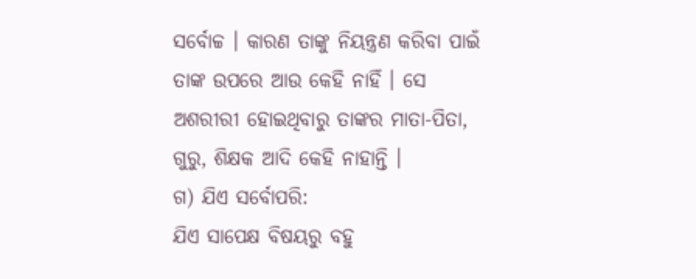ସର୍ବୋଚ୍ଚ । କାରଣ ତାଙ୍କୁ ନିୟନ୍ତ୍ରଣ କରିବା ପାଇଁ ତାଙ୍କ ଉପରେ ଆଉ କେହି ନାହିଁ । ସେ ଅଶରୀରୀ ହୋଇଥିବାରୁ ତାଙ୍କର ମାତା-ପିତା, ଗୁରୁ, ଶିକ୍ଷକ ଆଦି କେହି ନାହାନ୍ତି ।
ଗ) ଯିଏ ସର୍ବୋପରି:
ଯିଏ ସାପେକ୍ଷ ବିଷୟରୁ ବହୁ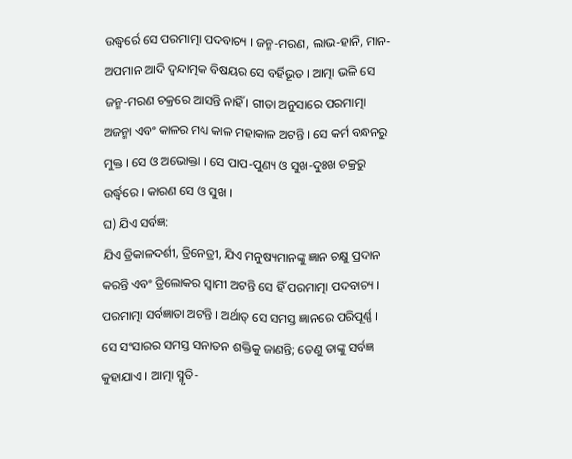ଉଦ୍ଧ୍ୱର୍ରେ ସେ ପରମାତ୍ମା ପଦବାଚ୍ୟ । ଜନ୍ମ-ମରଣ, ଲାଭ-ହାନି, ମାନ-ଅପମାନ ଆଦି ଦ୍ୱନ୍ଦାତ୍ମକ ବିଷୟର ସେ ବର୍ହିଭୂତ । ଆତ୍ମା ଭଳି ସେ ଜନ୍ମ-ମରଣ ଚକ୍ରରେ ଆସନ୍ତି ନାହିଁ । ଗୀତା ଅନୁସାରେ ପରମାତ୍ମା ଅଜନ୍ମା ଏବଂ କାଳର ମଧ୍ୟ କାଳ ମହାକାଳ ଅଟନ୍ତି । ସେ କର୍ମ ବନ୍ଧନରୁ ମୁକ୍ତ । ସେ ଓ ଅଭୋକ୍ତା । ସେ ପାପ-ପୁଣ୍ୟ ଓ ସୁଖ-ଦୁଃଖ ଚକ୍ରରୁ ଉର୍ଦ୍ଧ୍ୱରେ । କାରଣ ସେ ଓ ସୁଖ ।
ଘ) ଯିଏ ସର୍ବଜ୍ଞ:
ଯିଏ ତ୍ରିକାଳଦର୍ଶୀ, ତ୍ରିନେତ୍ରୀ, ଯିଏ ମନୁଷ୍ୟମାନଙ୍କୁ ଜ୍ଞାନ ଚକ୍ଷୁ ପ୍ରଦାନ କରନ୍ତି ଏବଂ ତ୍ରିଲୋକର ସ୍ବାମୀ ଅଟନ୍ତି ସେ ହିଁ ପରମାତ୍ମା ପଦବାଚ୍ୟ । ପରମାତ୍ମା ସର୍ବଜ୍ଞାତା ଅଟନ୍ତି । ଅର୍ଥାତ୍ ସେ ସମସ୍ତ ଜ୍ଞାନରେ ପରିପୂର୍ଣ୍ଣ । ସେ ସଂସାରର ସମସ୍ତ ସନାତନ ଶକ୍ତିକୁ ଜାଣନ୍ତି; ତେଣୁ ତାଙ୍କୁ ସର୍ବଜ୍ଞ କୁହାଯାଏ । ଆତ୍ମା ସ୍ମୃତି-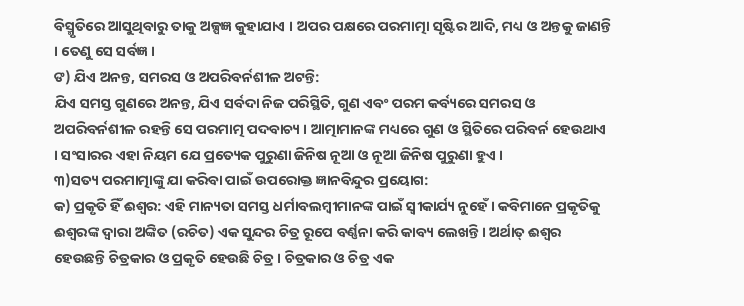ବିସ୍ମୃତିରେ ଆସୁଥିବାରୁ ତାକୁ ଅଳ୍ପଜ୍ଞ କୁହାଯାଏ । ଅପର ପକ୍ଷରେ ପରମାତ୍ମା ସୃଷ୍ଟିର ଆଦି, ମଧ୍ୟ ଓ ଅନ୍ତକୁ ଜାଣନ୍ତି । ତେଣୁ ସେ ସର୍ବଜ୍ଞ ।
ଙ) ଯିଏ ଅନନ୍ତ, ସମରସ ଓ ଅପରିବର୍ନଶୀଳ ଅଟନ୍ତି:
ଯିଏ ସମସ୍ତ ଗୁଣରେ ଅନନ୍ତ, ଯିଏ ସର୍ବଦା ନିଜ ପରିସ୍ଥିତି, ଗୁଣ ଏବଂ ପରମ କର୍ବ୍ୟରେ ସମରସ ଓ ଅପରିବର୍ନଶୀଳ ରହନ୍ତି ସେ ପରମାତ୍ମ ପଦବାଚ୍ୟ । ଆତ୍ମାମାନଙ୍କ ମଧ୍ୟରେ ଗୁଣ ଓ ସ୍ଥିତିରେ ପରିବର୍ନ ହେଉଥାଏ । ସଂସାରର ଏହା ନିୟମ ଯେ ପ୍ରତ୍ୟେକ ପୁରୁଣା ଜିନିଷ ନୂଆ ଓ ନୂଆ ଜିନିଷ ପୁରୁଣା ହୁଏ ।
୩)ସତ୍ୟ ପରମାତ୍ମାଙ୍କୁ ଯା କରିବା ପାଇଁ ଉପରୋକ୍ତ ଜ୍ଞାନବିନ୍ଦୁର ପ୍ରୟୋଗ:
କ) ପ୍ରକୃତି ହିଁ ଈଶ୍ୱର: ଏହି ମାନ୍ୟତା ସମସ୍ତ ଧର୍ମାବଲମ୍ବୀମାନଙ୍କ ପାଇଁ ସ୍ବୀକାର୍ଯ୍ୟ ନୁହେଁ । କବିମାନେ ପ୍ରକୃତିକୁ ଈଶ୍ୱରଙ୍କ ଦ୍ୱାରା ଅଙ୍କିତ (ରଚିତ) ଏକ ସୁନ୍ଦର ଚିତ୍ର ରୂପେ ବର୍ଣ୍ଣନା କରି କାବ୍ୟ ଲେଖନ୍ତି । ଅର୍ଥାତ୍ ଈଶ୍ୱର ହେଉଛନ୍ତି ଚିତ୍ରକାର ଓ ପ୍ରକୃତି ହେଉଛି ଚିତ୍ର । ଚିତ୍ରକାର ଓ ଚିତ୍ର ଏକ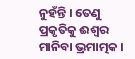ନୁହଁନ୍ତି । ତେଣୁ ପ୍ରକୃତିକୁ ଈଶ୍ୱର ମାନିବା ଭ୍ରମାତ୍ମକ ।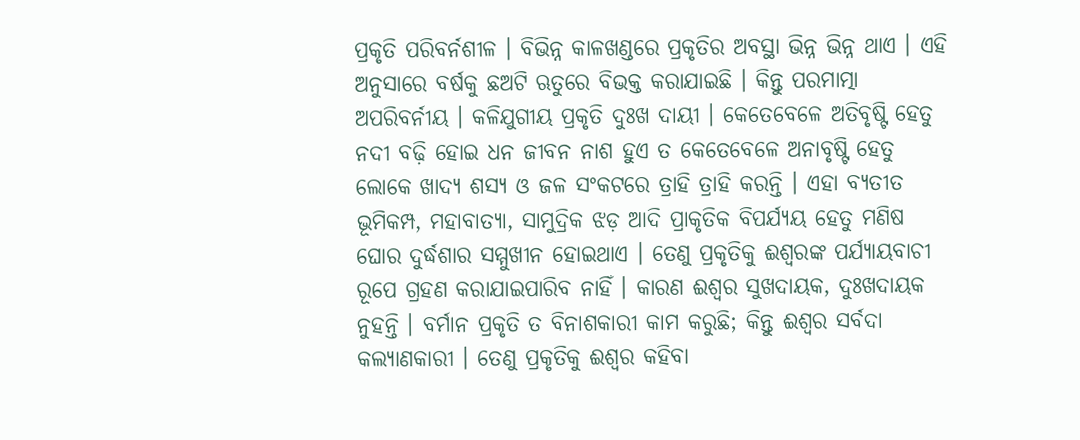ପ୍ରକୃତି ପରିବର୍ନଶୀଳ । ବିଭିନ୍ନ କାଳଖଣ୍ଡରେ ପ୍ରକୃତିର ଅବସ୍ଥା ଭିନ୍ନ ଭିନ୍ନ ଥାଏ । ଏହି ଅନୁସାରେ ବର୍ଷକୁ ଛଅଟି ଋତୁରେ ବିଭକ୍ତ କରାଯାଇଛି । କିନ୍ତୁ ପରମାତ୍ମା ଅପରିବର୍ନୀୟ । କଳିଯୁଗୀୟ ପ୍ରକୃତି ଦୁଃଖ ଦାୟୀ । କେତେବେଳେ ଅତିବୃଷ୍ଟି ହେତୁ ନଦୀ ବଢ଼ି ହୋଇ ଧନ ଜୀବନ ନାଶ ହୁଏ ତ କେତେବେଳେ ଅନାବୃଷ୍ଟି ହେତୁ ଲୋକେ ଖାଦ୍ୟ ଶସ୍ୟ ଓ ଜଳ ସଂକଟରେ ତ୍ରାହି ତ୍ରାହି କରନ୍ତି । ଏହା ବ୍ୟତୀତ ଭୂମିକମ୍ପ, ମହାବାତ୍ୟା, ସାମୁଦ୍ରିକ ଝଡ଼ ଆଦି ପ୍ରାକୃତିକ ବିପର୍ଯ୍ୟୟ ହେତୁ ମଣିଷ ଘୋର ଦୁର୍ଦ୍ଧଶାର ସମ୍ମୁଖୀନ ହୋଇଥାଏ । ତେଣୁ ପ୍ରକୃତିକୁ ଈଶ୍ୱରଙ୍କ ପର୍ଯ୍ୟାୟବାଚୀ ରୂପେ ଗ୍ରହଣ କରାଯାଇପାରିବ ନାହିଁ । କାରଣ ଈଶ୍ୱର ସୁଖଦାୟକ, ଦୁଃଖଦାୟକ ନୁହନ୍ତି । ବର୍ମାନ ପ୍ରକୃତି ତ ବିନାଶକାରୀ କାମ କରୁଛି; କିନ୍ତୁ ଈଶ୍ୱର ସର୍ବଦା କଲ୍ୟାଣକାରୀ । ତେଣୁ ପ୍ରକୃତିକୁ ଈଶ୍ୱର କହିବା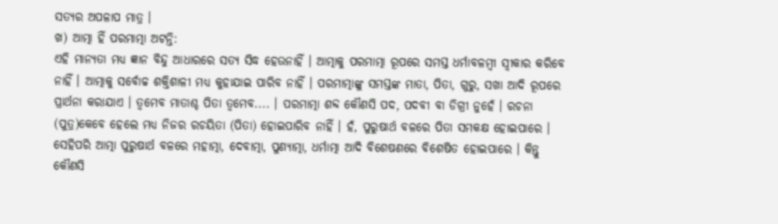ସତ୍ୟର ଅପଳାପ ମାତ୍ର ।
ଖ) ଆତ୍ମା ହିଁ ପରମାତ୍ମା ଅଟନ୍ତି:
ଏହି ମାନ୍ୟତା ମଧ୍ୟ ଜ୍ଞାନ ବିନ୍ଦୁ ଆଧାରରେ ସତ୍ୟ ସିଦ୍ଧ ହେଉନାହିଁ । ଆତ୍ମାକୁ ପରମାତ୍ମା ରୂପରେ ସମସ୍ତ ଧର୍ମାବଳମ୍ବୀ ସ୍ବୀକାର କରିବେ ନାହିଁ । ଆତ୍ମାକୁ ସର୍ବୋଚ୍ଚ ଶକ୍ତିଶାଳୀ ମଧ୍ୟ କୁହାଯାଇ ପାରିବ ନାହିଁ । ପରମାତ୍ମାଙ୍କୁ ସମସ୍ତଙ୍କ ମାତା, ପିତା, ଗୁରୁ, ସଖା ଆଦି ରୂପରେ ପ୍ରାର୍ଥନା କରାଯାଏ । ତ୍ୱମେବ ମାତାଶ୍ଚ ପିତା ତ୍ୱମେବ.... । ପରମାତ୍ମା ଶବ୍ଦ କୌଣସି ପଦ, ପଦବୀ ବା ଡିଗ୍ରୀ ନୁହେଁ । ରଚନା (ପୁତ୍ର)କେବେ ହେଲେ ମଧ୍ୟ ନିଜର ରଚୟିତା (ପିତା) ହୋଇପାରିବ ନାହିଁ । ହଁ, ପୁରୁଷାର୍ଥ ବଳରେ ପିତା ସମକକ୍ଷ ହୋଇପାରେ । ସେହିପରି ଆତ୍ମା ପୁରୁଷାର୍ଥ ବଳରେ ମହାତ୍ମା, ଦେବାତ୍ମା, ପୁଣ୍ୟାତ୍ମା, ଧର୍ମାତ୍ମା ଆଦି ବିଶେଷଣରେ ବିଶେଷିତ ହୋଇପାରେ । କିନ୍ତୁ କୌଣସି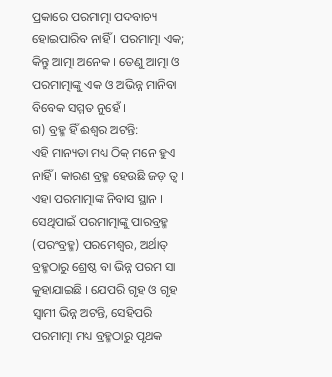ପ୍ରକାରେ ପରମାତ୍ମା ପଦବାଚ୍ୟ ହୋଇପାରିବ ନାହିଁ । ପରମାତ୍ମା ଏକ; କିନ୍ତୁ ଆତ୍ମା ଅନେକ । ତେଣୁ ଆତ୍ମା ଓ ପରମାତ୍ମାଙ୍କୁ ଏକ ଓ ଅଭିନ୍ନ ମାନିବା ବିବେକ ସମ୍ମତ ନୁହେଁ ।
ଗ) ବ୍ରହ୍ମ ହିଁ ଈଶ୍ୱର ଅଟନ୍ତି:
ଏହି ମାନ୍ୟତା ମଧ୍ୟ ଠିକ୍ ମନେ ହୁଏ ନାହିଁ । କାରଣ ବ୍ରହ୍ମ ହେଉଛି ଜଡ଼ ତ୍ୱ । ଏହା ପରମାତ୍ମାଙ୍କ ନିବାସ ସ୍ଥାନ । ସେଥିପାଇଁ ପରମାତ୍ମାଙ୍କୁ ପାରବ୍ରହ୍ମ (ପରଂବ୍ରହ୍ମ) ପରମେଶ୍ୱର, ଅର୍ଥାତ୍ ବ୍ରହ୍ମଠାରୁ ଶ୍ରେଷ୍ଠ ବା ଭିନ୍ନ ପରମ ସା କୁହାଯାଇଛି । ଯେପରି ଗୃହ ଓ ଗୃହ ସ୍ବାମୀ ଭିନ୍ନ ଅଟନ୍ତି, ସେହିପରି ପରମାତ୍ମା ମଧ୍ୟ ବ୍ରହ୍ମଠାରୁ ପୃଥକ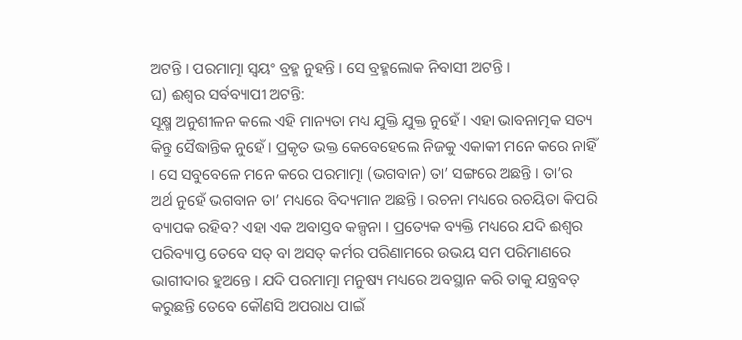ଅଟନ୍ତି । ପରମାତ୍ମା ସ୍ବୟଂ ବ୍ରହ୍ମ ନୁହନ୍ତି । ସେ ବ୍ରହ୍ମଲୋକ ନିବାସୀ ଅଟନ୍ତି ।
ଘ) ଈଶ୍ୱର ସର୍ବବ୍ୟାପୀ ଅଟନ୍ତି:
ସୂକ୍ଷ୍ମ ଅନୁଶୀଳନ କଲେ ଏହି ମାନ୍ୟତା ମଧ୍ୟ ଯୁକ୍ତି ଯୁକ୍ତ ନୁହେଁ । ଏହା ଭାବନାତ୍ମକ ସତ୍ୟ କିନ୍ତୁ ସୈଦ୍ଧାନ୍ତିକ ନୁହେଁ । ପ୍ରକୃତ ଭକ୍ତ କେବେହେଲେ ନିଜକୁ ଏକାକୀ ମନେ କରେ ନାହିଁ । ସେ ସବୁବେଳେ ମନେ କରେ ପରମାତ୍ମା (ଭଗବାନ) ତା’ ସଙ୍ଗରେ ଅଛନ୍ତି । ତା’ର ଅର୍ଥ ନୁହେଁ ଭଗବାନ ତା’ ମଧ୍ୟରେ ବିଦ୍ୟମାନ ଅଛନ୍ତି । ରଚନା ମଧ୍ୟରେ ରଚୟିତା କିପରି ବ୍ୟାପକ ରହିବ? ଏହା ଏକ ଅବାସ୍ତବ କଳ୍ପନା । ପ୍ରତ୍ୟେକ ବ୍ୟକ୍ତି ମଧ୍ୟରେ ଯଦି ଈଶ୍ୱର ପରିବ୍ୟାପ୍ତ ତେବେ ସତ୍ ବା ଅସତ୍ କର୍ମର ପରିଣାମରେ ଉଭୟ ସମ ପରିମାଣରେ ଭାଗୀଦାର ହୁଅନ୍ତେ । ଯଦି ପରମାତ୍ମା ମନୁଷ୍ୟ ମଧ୍ୟରେ ଅବସ୍ଥାନ କରି ତାକୁ ଯନ୍ତ୍ରବତ୍ କରୁଛନ୍ତି ତେବେ କୌଣସି ଅପରାଧ ପାଇଁ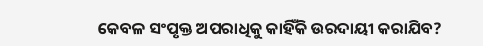କେବଳ ସଂପୃକ୍ତ ଅପରାଧିକୁ କାହିଁକି ଉରଦାୟୀ କରାଯିବ?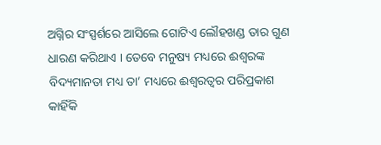ଅଗ୍ନିର ସଂସ୍ପର୍ଶରେ ଆସିଲେ ଗୋଟିଏ ଲୌହଖଣ୍ଡ ତାର ଗୁଣ ଧାରଣ କରିଥାଏ । ତେବେ ମନୁଷ୍ୟ ମଧ୍ୟରେ ଈଶ୍ୱରଙ୍କ ବିଦ୍ୟମାନତା ମଧ୍ୟ ତା’ ମଧ୍ୟରେ ଈଶ୍ୱରତ୍ୱର ପରିପ୍ରକାଶ କାହିଁକି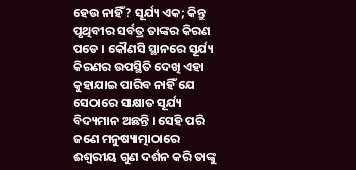ହେଉ ନାହିଁ? ସୂର୍ଯ୍ୟ ଏକ; କିନ୍ତୁ ପୃଥିବୀର ସର୍ବତ୍ର ତାଙ୍କର କିରଣ ପଡେ । କୌଣସି ସ୍ଥାନରେ ସୂର୍ଯ୍ୟ କିରଣର ଉପସ୍ଥିତି ଦେଖି ଏହା କୁହାଯାଇ ପାରିବ ନାହିଁ ଯେ ସେଠାରେ ସାକ୍ଷାତ ସୂର୍ଯ୍ୟ ବିଦ୍ୟମାନ ଅଛନ୍ତି । ସେହି ପରି ଜଣେ ମନୁଷ୍ୟାତ୍ମାଠାରେ ଈଶ୍ୱରୀୟ ଗୁଣ ଦର୍ଶନ କରି ତାଙ୍କୁ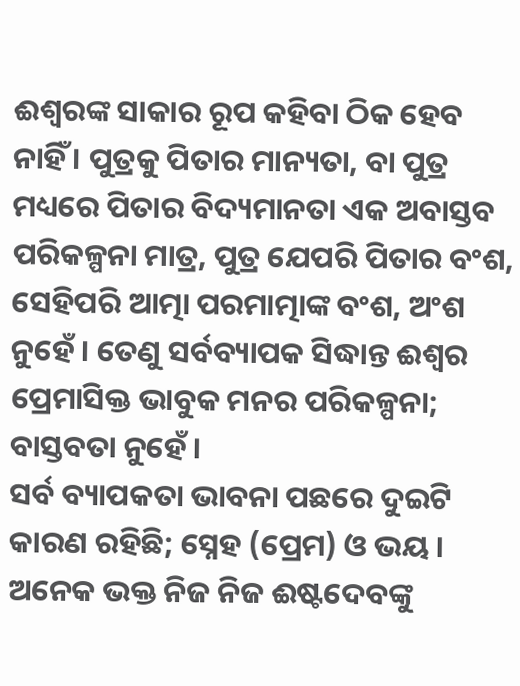ଈଶ୍ୱରଙ୍କ ସାକାର ରୂପ କହିବା ଠିକ ହେବ ନାହିଁ । ପୁତ୍ରକୁ ପିତାର ମାନ୍ୟତା, ବା ପୁତ୍ର ମଧ୍ୟରେ ପିତାର ବିଦ୍ୟମାନତା ଏକ ଅବାସ୍ତବ ପରିକଳ୍ପନା ମାତ୍ର, ପୁତ୍ର ଯେପରି ପିତାର ବଂଶ, ସେହିପରି ଆତ୍ମା ପରମାତ୍ମାଙ୍କ ବଂଶ, ଅଂଶ ନୁହେଁ । ତେଣୁ ସର୍ବବ୍ୟାପକ ସିଦ୍ଧାନ୍ତ ଈଶ୍ୱର ପ୍ରେମାସିକ୍ତ ଭାବୁକ ମନର ପରିକଳ୍ପନା; ବାସ୍ତବତା ନୁହେଁ ।
ସର୍ବ ବ୍ୟାପକତା ଭାବନା ପଛରେ ଦୁଇଟି କାରଣ ରହିଛି; ସ୍ନେହ (ପ୍ରେମ) ଓ ଭୟ । ଅନେକ ଭକ୍ତ ନିଜ ନିଜ ଈଷ୍ଟଦେବଙ୍କୁ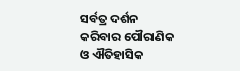ସର୍ବତ୍ର ଦର୍ଶନ କରିବାର ପୌରାଣିକ ଓ ଐତିହାସିକ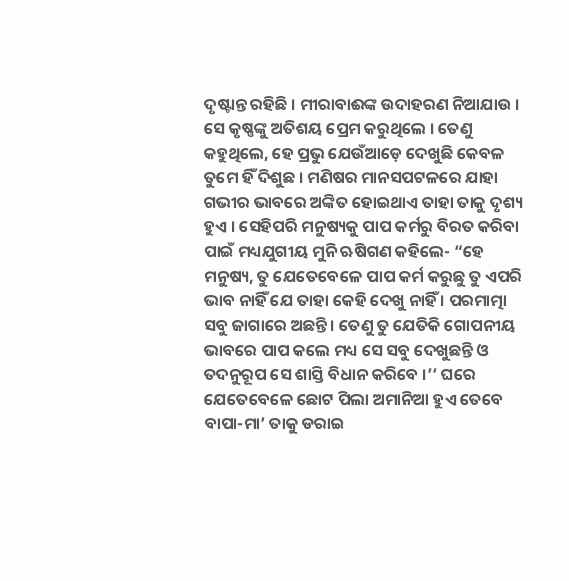ଦୃଷ୍ଟାନ୍ତ ରହିଛି । ମୀରାବାଈଙ୍କ ଉଦାହରଣ ନିଆଯାଉ । ସେ କୃଷ୍ଣଙ୍କୁ ଅତିଶୟ ପ୍ରେମ କରୁଥିଲେ । ତେଣୁ କହୁଥିଲେ, ହେ ପ୍ରଭୁ ଯେଉଁଆଡ଼େ ଦେଖୁଛି କେବଳ ତୁମେ ହିଁ ଦିଶୁଛ । ମଣିଷର ମାନସପଟଳରେ ଯାହା ଗଭୀର ଭାବରେ ଅଙ୍କିତ ହୋଇଥାଏ ତାହା ତାକୁ ଦୃଶ୍ୟ ହୁଏ । ସେହିପରି ମନୁଷ୍ୟକୁ ପାପ କର୍ମରୁ ବିରତ କରିବା ପାଇଁ ମଧ୍ୟଯୁଗୀୟ ମୁନି ଋଷିଗଣ କହିଲେ- “ହେ ମନୁଷ୍ୟ, ତୁ ଯେତେବେଳେ ପାପ କର୍ମ କରୁଛୁ ତୁ ଏପରି ଭାବ ନାହିଁ ଯେ ତାହା କେହି ଦେଖୁ ନାହିଁ । ପରମାତ୍ମା ସବୁ ଜାଗାରେ ଅଛନ୍ତି । ତେଣୁ ତୁ ଯେତିକି ଗୋପନୀୟ ଭାବରେ ପାପ କଲେ ମଧ୍ୟ ସେ ସବୁ ଦେଖୁଛନ୍ତି ଓ ତଦନୁରୂପ ସେ ଶାସ୍ତି ବିଧାନ କରିବେ ।’’ ଘରେ ଯେତେବେଳେ ଛୋଟ ପିଲା ଅମାନିଆ ହୁଏ ତେବେ ବାପା-ମା’ ତାକୁ ଡରାଇ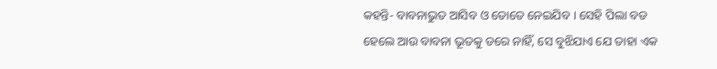କହନ୍ତି- ବାବନାଭୁତ ଆସିବ ଓ ତୋତେ ନେଇଯିବ । ସେହି ପିଲା ବଡ ହେଲେ ଆଉ ବାବନା ଭୂତକୁ ଡରେ ନାହିଁ, ସେ ବୁଝିଯାଏ ଯେ ତାହା ଏକ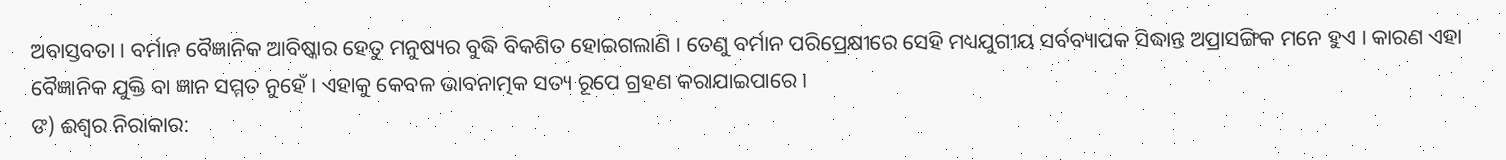ଅବାସ୍ତବତା । ବର୍ମାନ ବୈଜ୍ଞାନିକ ଆବିଷ୍କାର ହେତୁ ମନୁଷ୍ୟର ବୁଦ୍ଧି ବିକଶିତ ହୋଇଗଲାଣି । ତେଣୁ ବର୍ମାନ ପରିପ୍ରେକ୍ଷୀରେ ସେହି ମଧ୍ୟଯୁଗୀୟ ସର୍ବବ୍ୟାପକ ସିଦ୍ଧାନ୍ତ ଅପ୍ରାସଙ୍ଗିକ ମନେ ହୁଏ । କାରଣ ଏହା ବୈଜ୍ଞାନିକ ଯୁକ୍ତି ବା ଜ୍ଞାନ ସମ୍ମତ ନୁହେଁ । ଏହାକୁ କେବଳ ଭାବନାତ୍ମକ ସତ୍ୟ ରୂପେ ଗ୍ରହଣ କରାଯାଇପାରେ ।
ଙ) ଈଶ୍ୱର ନିରାକାର: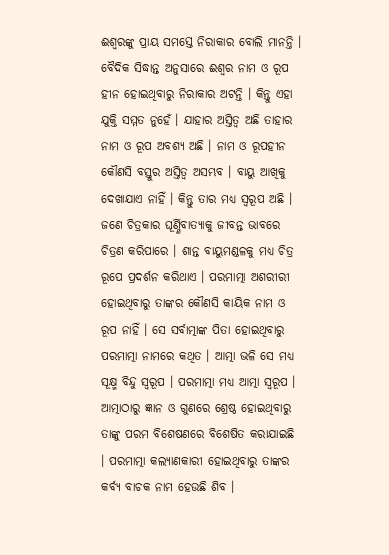ଈଶ୍ୱରଙ୍କୁ ପ୍ରାୟ ସମସ୍ତେ ନିରାକାର ବୋଲି ମାନନ୍ତି । ବୈଦିକ ସିଦ୍ଧାନ୍ତ ଅନୁସାରେ ଈଶ୍ୱର ନାମ ଓ ରୂପ ହୀନ ହୋଇଥିବାରୁ ନିରାକାର ଅଟନ୍ତି । କିନ୍ତୁ ଏହା ଯୁକ୍ତି ସମ୍ମତ ନୁହେଁ । ଯାହାର ଅସ୍ତିତ୍ୱ ଅଛି ତାହାର ନାମ ଓ ରୂପ ଅବଶ୍ୟ ଅଛି । ନାମ ଓ ରୂପହୀନ କୌଣସି ବସ୍ତୁର ଅସ୍ତିତ୍ୱ ଅସମ୍ଭବ । ବାୟୁ ଆଖିକୁ ଦେଖାଯାଏ ନାହିଁ । କିନ୍ତୁ ତାର ମଧ୍ୟ ସ୍ବରୂପ ଅଛି । ଜଣେ ଚିତ୍ରକାର ଘୂର୍ଣ୍ଣିବାତ୍ୟାକୁ ଜୀବନ୍ତ ଭାବରେ ଚିତ୍ରଣ କରିପାରେ । ଶାନ୍ତ ବାୟୁମଣ୍ଡଳକୁ ମଧ୍ୟ ଚିତ୍ର ରୂପେ ପ୍ରଦର୍ଶନ କରିଥାଏ । ପରମାତ୍ମା ଅଶରୀରୀ ହୋଇଥିବାରୁ ତାଙ୍କର କୌଣସି କାୟିକ ନାମ ଓ ରୂପ ନାହିଁ । ସେ ସର୍ବାତ୍ମାଙ୍କ ପିତା ହୋଇଥିବାରୁ ପରମାତ୍ମା ନାମରେ କଥିତ । ଆତ୍ମା ଭଳି ସେ ମଧ୍ୟ ସୂକ୍ଷ୍ମ ବିନ୍ଦୁ ସ୍ବରୂପ । ପରମାତ୍ମା ମଧ୍ୟ ଆତ୍ମା ସ୍ବରୂପ । ଆତ୍ମାଠାରୁ ଜ୍ଞାନ ଓ ଗୁଣରେ ଶ୍ରେଷ୍ଠ ହୋଇଥିବାରୁ ତାଙ୍କୁ ପରମ ବିଶେଷଣରେ ବିଶେଷିତ କରାଯାଇଛି । ପରମାତ୍ମା କଲ୍ୟାଣକାରୀ ହୋଇଥିବାରୁ ତାଙ୍କର କର୍ବ୍ୟ ବାଚକ ନାମ ହେଉଛି ଶିବ ।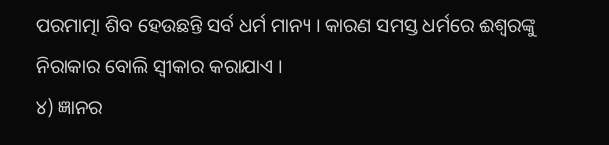ପରମାତ୍ମା ଶିବ ହେଉଛନ୍ତି ସର୍ବ ଧର୍ମ ମାନ୍ୟ । କାରଣ ସମସ୍ତ ଧର୍ମରେ ଈଶ୍ୱରଙ୍କୁ ନିରାକାର ବୋଲି ସ୍ବୀକାର କରାଯାଏ ।
୪) ଜ୍ଞାନର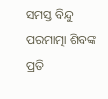ସମସ୍ତ ବିନ୍ଦୁ ପରମାତ୍ମା ଶିବଙ୍କ ପ୍ରତି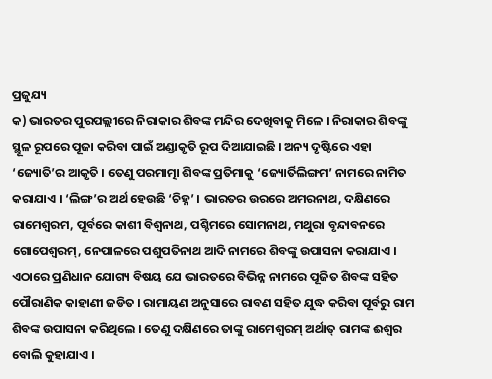ପ୍ରଜୁଯ୍ୟ
କ) ଭାରତର ପୁରପଲ୍ଲୀରେ ନିରାକାର ଶିବଙ୍କ ମନ୍ଦିର ଦେଖିବାକୁ ମିଳେ । ନିରାକାର ଶିବଙ୍କୁ ସ୍ଥୂଳ ରୂପରେ ପୂଜା କରିବା ପାଇଁ ଅଣ୍ଡାକୃତି ରୂପ ଦିଆଯାଇଛି । ଅନ୍ୟ ଦୃଷ୍ଟିରେ ଏହା ‘ଜ୍ୟୋତି’ର ଆକୃତି । ତେଣୁ ପରମାତ୍ମା ଶିବଙ୍କ ପ୍ରତିମାକୁ ‘ଜ୍ୟୋର୍ତିଲିଙ୍ଗମ’ ନାମରେ ନାମିତ କରାଯାଏ । ‘ଲିଙ୍ଗ’ର ଅର୍ଥ ହେଉଛି ‘ଚିହ୍ନ’ । ଭାରତର ଉରରେ ଅମରନାଥ, ଦକ୍ଷିଣରେ ରାମେଶ୍ୱରମ, ପୂର୍ବରେ କାଶୀ ବିଶ୍ୱନାଥ, ପଶ୍ଚିମରେ ସୋମନାଥ, ମଥୁରା ବୃନ୍ଦାବନରେ ଗୋପେଶ୍ୱରମ୍, ନେପାଳରେ ପଶୁପତିନାଥ ଆଦି ନାମରେ ଶିବଙ୍କୁ ଉପାସନା କରାଯାଏ ।
ଏଠାରେ ପ୍ରଣିଧାନ ଯୋଗ୍ୟ ବିଷୟ ଯେ ଭାରତରେ ବିଭିନ୍ନ ନାମରେ ପୂଜିତ ଶିବଙ୍କ ସହିତ ପୌରାଣିକ କାହାଣୀ ଜଡିତ । ରାମାୟଣ ଅନୁସାରେ ରାବଣ ସହିତ ଯୁଦ୍ଧ କରିବା ପୂର୍ବରୁ ରାମ ଶିବଙ୍କ ଉପାସନା କରିଥିଲେ । ତେଣୁ ଦକ୍ଷିଣରେ ତାଙ୍କୁ ରାମେଶ୍ୱରମ୍ ଅର୍ଥାତ୍ ରାମଙ୍କ ଈଶ୍ୱର ବୋଲି କୁହାଯାଏ ।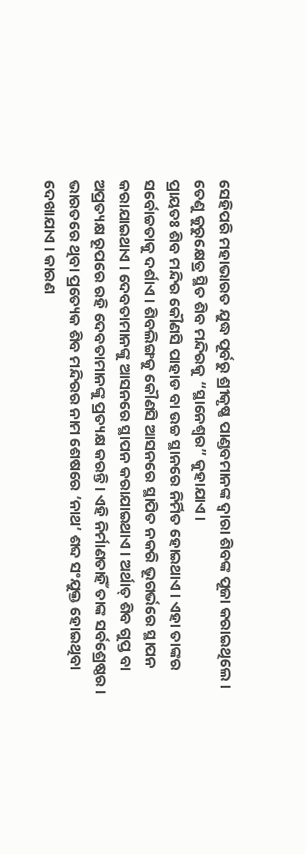ସେହିପରି ମହାଭାରତ ଯୁଦ୍ଧ ପୂର୍ବରୁ ଶ୍ରୀକୃଷ୍ଣ ପାଣ୍ଡବମାନଙ୍କ ଦ୍ୱାରା ଶିବଙ୍କ ପୂଜା କରାଇଥିଲେ । ତେଣୁ କୁରୁକ୍ଷେତ୍ର ସ୍ଥିତ ଶିବ ମନ୍ଦିରକୁ “ସ୍ଥାନେଶ୍ୱର” କୁହାଯାଏ ।
ପ୍ରାୟତଃ ଶିବ ମନ୍ଦିର କୌଣସି ପାହାଡ ବା ଉଚ୍ଚ ସ୍ଥାନରେ ନିର୍ମିତ ହୋଇଥାଏ । ଏହା ତାଙ୍କର ସର୍ବୋଚ୍ଚତାକୁ ଦର୍ଶାଏ । ଶିବଲିଙ୍ଗକୁ କୌଣସି ଆସନରେ ସ୍ଥାପିତ ନକରି ଭୂଗର୍ଭରେ ସ୍ଥାପନ କରାଯାଇଥାଏ । ଦେବତାମାନଙ୍କୁ ଆସନରେ ସ୍ଥାପନ କରାଯାଇଥାଏ । ଅର୍ଥାତ୍ ଶିବ ଗୁପ୍ତ ବା ଅପ୍ରତ୍ୟକ୍ଷ ରୂପରେ ରହି ଦେବତାମାନଙ୍କୁ ପ୍ରତ୍ୟକ୍ଷ କରନ୍ତି । ଏହି ନିର୍ମାଣତାହିଁ ତାଙ୍କ ସର୍ବଶ୍ରେଷ୍ଠର । ଭାରତରେ ଥିବା ପ୍ରତ୍ୟେକ ଶିବ ମନ୍ଦିରର ନାମ ଶେଷରେ ‘ନାଥ‘ ଶବ୍ଦ ସଂଯୁକ୍ତ ହୋଇଥିବା ଦେଖାଯାଏ । କାରଣ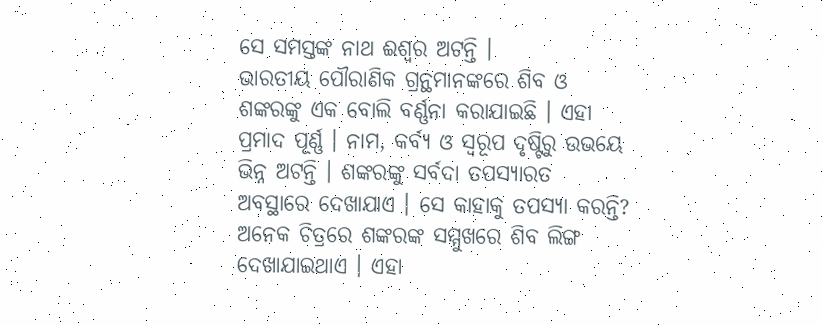ସେ ସମସ୍ତଙ୍କ ନାଥ ଈଶ୍ୱର ଅଟନ୍ତି ।
ଭାରତୀୟ ପୌରାଣିକ ଗ୍ରନ୍ଥମାନଙ୍କରେ ଶିବ ଓ ଶଙ୍କରଙ୍କୁ ଏକ ବୋଲି ବର୍ଣ୍ଣନା କରାଯାଇଛି । ଏହା ପ୍ରମାଦ ପୂର୍ଣ୍ଣ । ନାମ, କର୍ବ୍ୟ ଓ ସ୍ବରୂପ ଦୃଷ୍ଟିରୁ ଉଭୟେ ଭିନ୍ନ ଅଟନ୍ତି । ଶଙ୍କରଙ୍କୁ ସର୍ବଦା ତପସ୍ୟାରତ ଅବସ୍ଥାରେ ଦେଖାଯାଏ । ସେ କାହାକୁ ତପସ୍ୟା କରନ୍ତି? ଅନେକ ଚିତ୍ରରେ ଶଙ୍କରଙ୍କ ସମ୍ମୁଖରେ ଶିବ ଲିଙ୍ଗ ଦେଖାଯାଇଥାଏ । ଏହା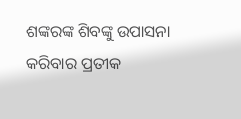ଶଙ୍କରଙ୍କ ଶିବଙ୍କୁ ଉପାସନା କରିବାର ପ୍ରତୀକ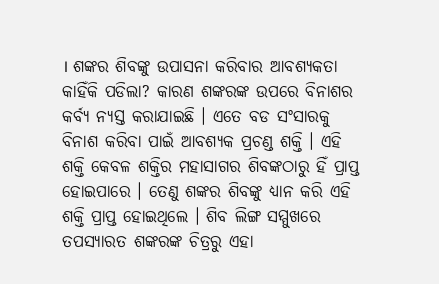। ଶଙ୍କର ଶିବଙ୍କୁ ଉପାସନା କରିବାର ଆବଶ୍ୟକତା କାହିଁକି ପଡିଲା? କାରଣ ଶଙ୍କରଙ୍କ ଉପରେ ବିନାଶର କର୍ବ୍ୟ ନ୍ୟସ୍ତ କରାଯାଇଛି । ଏତେ ବଡ ସଂସାରକୁ ବିନାଶ କରିବା ପାଇଁ ଆବଶ୍ୟକ ପ୍ରଚଣ୍ଡ ଶକ୍ତି । ଏହି ଶକ୍ତି କେବଳ ଶକ୍ତିର ମହାସାଗର ଶିବଙ୍କଠାରୁ ହିଁ ପ୍ରାପ୍ତ ହୋଇପାରେ । ତେଣୁ ଶଙ୍କର ଶିବଙ୍କୁ ଧ୍ୟାନ କରି ଏହି ଶକ୍ତି ପ୍ରାପ୍ତ ହୋଇଥିଲେ । ଶିବ ଲିଙ୍ଗ ସମ୍ମୁଖରେ ତପସ୍ୟାରତ ଶଙ୍କରଙ୍କ ଚିତ୍ରରୁ ଏହା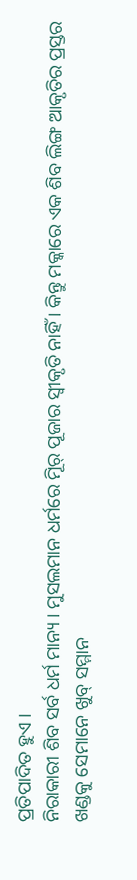ପ୍ରତିପାଦିତ ହୁଏ ।
ନିରାକାରୀ ଶିବ ସର୍ବ ଧର୍ମ ମାନ୍ୟ । ମୁସଲମାନ ଧର୍ମରେ ମୂିର୍ ପୂଜାର ସ୍ବୀକୃତି ନାହିଁ । କିନ୍ତୁ ମକ୍କାରେ ଏକ ଶିବ ଲିଙ୍ଗ ଆକୃତିର ପ୍ରସ୍ତର ଖଣ୍ଡକୁ ସେମାନେ ଖୁବ୍ ସମ୍ମାନ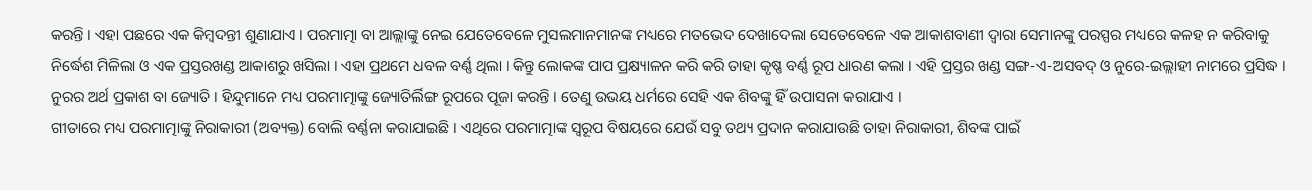କରନ୍ତି । ଏହା ପଛରେ ଏକ କିମ୍ବଦନ୍ତୀ ଶୁଣାଯାଏ । ପରମାତ୍ମା ବା ଆଲ୍ଲାଙ୍କୁ ନେଇ ଯେତେବେଳେ ମୁସଲମାନମାନଙ୍କ ମଧ୍ୟରେ ମତଭେଦ ଦେଖାଦେଲା ସେତେବେଳେ ଏକ ଆକାଶବାଣୀ ଦ୍ୱାରା ସେମାନଙ୍କୁ ପରସ୍ପର ମଧ୍ୟରେ କଳହ ନ କରିବାକୁ ନିର୍ଦ୍ଧେଶ ମିଳିଲା ଓ ଏକ ପ୍ରସ୍ତରଖଣ୍ଡ ଆକାଶରୁ ଖସିଲା । ଏହା ପ୍ରଥମେ ଧବଳ ବର୍ଣ୍ଣ ଥିଲା । କିନ୍ତୁ ଲୋକଙ୍କ ପାପ ପ୍ରକ୍ଷ୍ୟାଳନ କରି କରି ତାହା କୃଷ୍ଣ ବର୍ଣ୍ଣ ରୂପ ଧାରଣ କଲା । ଏହି ପ୍ରସ୍ତର ଖଣ୍ଡ ସଙ୍ଗ-ଏ-ଅସବଦ୍ ଓ ନୁରେ-ଇଲ୍ଲାହୀ ନାମରେ ପ୍ରସିଦ୍ଧ । ନୁରର ଅର୍ଥ ପ୍ରକାଶ ବା ଜ୍ୟୋତି । ହିନ୍ଦୁମାନେ ମଧ୍ୟ ପରମାତ୍ମାଙ୍କୁ ଜ୍ୟୋତିର୍ଲିଙ୍ଗ ରୂପରେ ପୂଜା କରନ୍ତି । ତେଣୁ ଉଭୟ ଧର୍ମରେ ସେହି ଏକ ଶିବଙ୍କୁ ହିଁ ଉପାସନା କରାଯାଏ ।
ଗୀତାରେ ମଧ୍ୟ ପରମାତ୍ମାଙ୍କୁ ନିରାକାରୀ (ଅବ୍ୟକ୍ତ) ବୋଲି ବର୍ଣ୍ଣନା କରାଯାଇଛି । ଏଥିରେ ପରମାତ୍ମାଙ୍କ ସ୍ବରୂପ ବିଷୟରେ ଯେଉଁ ସବୁ ତଥ୍ୟ ପ୍ରଦାନ କରାଯାଉଛି ତାହା ନିରାକାରୀ, ଶିବଙ୍କ ପାଇଁ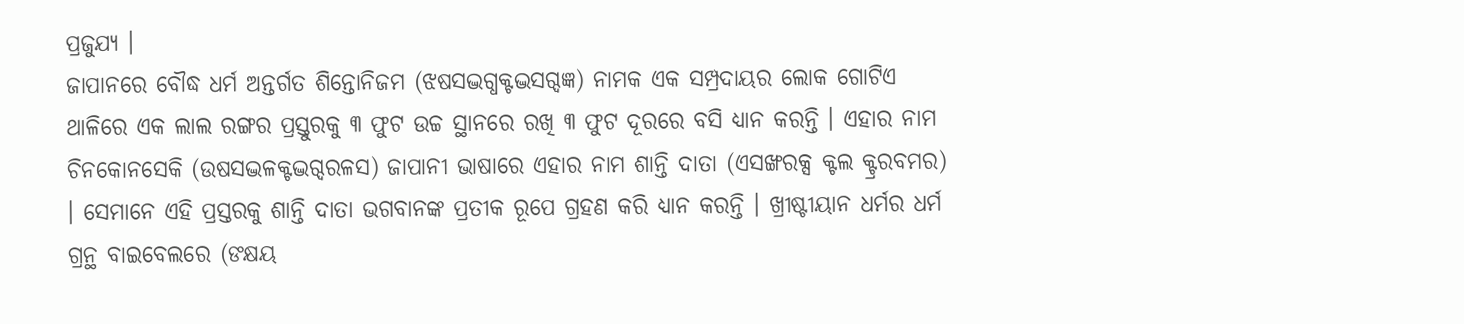ପ୍ରଜୁଯ୍ୟ ।
ଜାପାନରେ ବୌଦ୍ଧ ଧର୍ମ ଅନ୍ତର୍ଗତ ଶିନ୍ତୋନିଜମ (ଝଷସଦ୍ଭଗ୍ଧକ୍ଟଦ୍ଭସଗ୍ଦଜ୍ଞ) ନାମକ ଏକ ସମ୍ପ୍ରଦାୟର ଲୋକ ଗୋଟିଏ ଥାଳିରେ ଏକ ଲାଲ ରଙ୍ଗର ପ୍ରସ୍ତୁରକୁ ୩ ଫୁଟ ଉଚ୍ଚ ସ୍ଥାନରେ ରଖି ୩ ଫୁଟ ଦୂରରେ ବସି ଧ୍ୟାନ କରନ୍ତି । ଏହାର ନାମ ଚିନକୋନସେକି (ଉଷସଦ୍ଭଳକ୍ଟଦ୍ଭଗ୍ଦରଳସ) ଜାପାନୀ ଭାଷାରେ ଏହାର ନାମ ଶାନ୍ତି ଦାତା (ଏସଙ୍ଖରକ୍ସ କ୍ଟଲ କ୍ଟ୍ରରବମର) । ସେମାନେ ଏହି ପ୍ରସ୍ତରକୁ ଶାନ୍ତି ଦାତା ଭଗବାନଙ୍କ ପ୍ରତୀକ ରୂପେ ଗ୍ରହଣ କରି ଧ୍ୟାନ କରନ୍ତି । ଖ୍ରୀଷ୍ଟୀୟାନ ଧର୍ମର ଧର୍ମ ଗ୍ରନ୍ଥ ବାଇବେଲରେ (ଙକ୍ଷୟ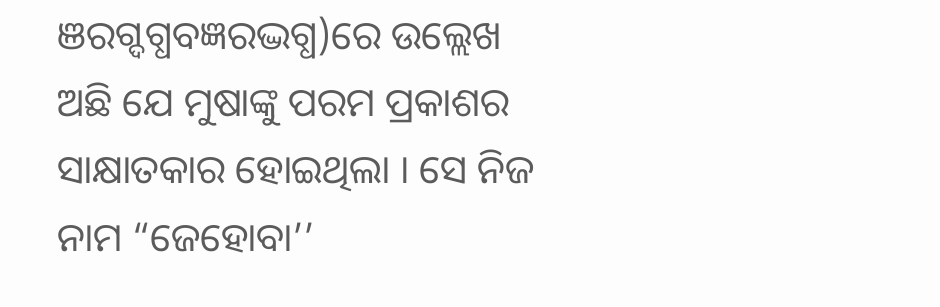ଞରଗ୍ଦଗ୍ଧବଜ୍ଞରଦ୍ଭଗ୍ଧ)ରେ ଉଲ୍ଲେଖ ଅଛି ଯେ ମୁଷାଙ୍କୁ ପରମ ପ୍ରକାଶର ସାକ୍ଷାତକାର ହୋଇଥିଲା । ସେ ନିଜ ନାମ “ଜେହୋବା’’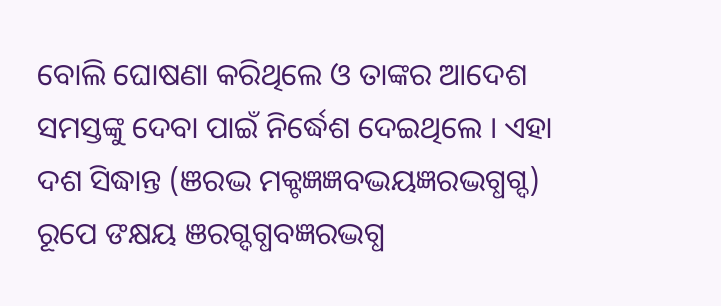ବୋଲି ଘୋଷଣା କରିଥିଲେ ଓ ତାଙ୍କର ଆଦେଶ ସମସ୍ତଙ୍କୁ ଦେବା ପାଇଁ ନିର୍ଦ୍ଧେଶ ଦେଇଥିଲେ । ଏହା ଦଶ ସିଦ୍ଧାନ୍ତ (ଞରଦ୍ଭ ମକ୍ଟଜ୍ଞଜ୍ଞବଦ୍ଭୟଜ୍ଞରଦ୍ଭଗ୍ଧଗ୍ଦ) ରୂପେ ଙକ୍ଷୟ ଞରଗ୍ଦଗ୍ଧବଜ୍ଞରଦ୍ଭଗ୍ଧ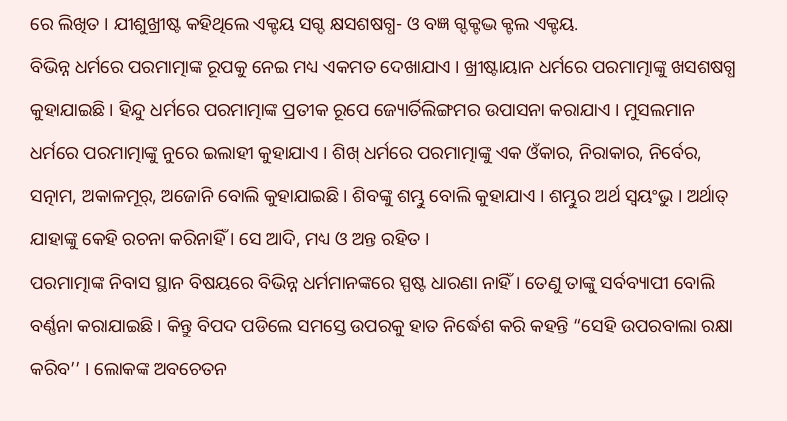ରେ ଲିଖିତ । ଯୀଶୁଖ୍ରୀଷ୍ଟ କହିଥିଲେ ଏକ୍ଟୟ ସଗ୍ଦ କ୍ଷସଶଷଗ୍ଧ- ଓ ବଜ୍ଞ ଗ୍ଦକ୍ଟଦ୍ଭ କ୍ଟଲ ଏକ୍ଟୟ.
ବିଭିନ୍ନ ଧର୍ମରେ ପରମାତ୍ମାଙ୍କ ରୂପକୁ ନେଇ ମଧ୍ୟ ଏକମତ ଦେଖାଯାଏ । ଖ୍ରୀଷ୍ଟାୟାନ ଧର୍ମରେ ପରମାତ୍ମାଙ୍କୁ ଖସଶଷଗ୍ଧ କୁହାଯାଇଛି । ହିନ୍ଦୁ ଧର୍ମରେ ପରମାତ୍ମାଙ୍କ ପ୍ରତୀକ ରୂପେ ଜ୍ୟୋର୍ତିଲିଙ୍ଗମର ଉପାସନା କରାଯାଏ । ମୁସଲମାନ ଧର୍ମରେ ପରମାତ୍ମାଙ୍କୁ ନୁରେ ଇଲାହୀ କୁହାଯାଏ । ଶିଖ୍ ଧର୍ମରେ ପରମାତ୍ମାଙ୍କୁ ଏକ ଓଁକାର, ନିରାକାର, ନିର୍ବେର, ସତ୍ନାମ, ଅକାଳମୂର୍, ଅଜୋନି ବୋଲି କୁହାଯାଇଛି । ଶିବଙ୍କୁ ଶମ୍ଭୁ ବୋଲି କୁହାଯାଏ । ଶମ୍ଭୁର ଅର୍ଥ ସ୍ବୟଂଭୁ । ଅର୍ଥାତ୍ ଯାହାଙ୍କୁ କେହି ରଚନା କରିନାହିଁ । ସେ ଆଦି, ମଧ୍ୟ ଓ ଅନ୍ତ ରହିତ ।
ପରମାତ୍ମାଙ୍କ ନିବାସ ସ୍ଥାନ ବିଷୟରେ ବିଭିନ୍ନ ଧର୍ମମାନଙ୍କରେ ସ୍ପଷ୍ଟ ଧାରଣା ନାହିଁ । ତେଣୁ ତାଙ୍କୁ ସର୍ବବ୍ୟାପୀ ବୋଲି ବର୍ଣ୍ଣନା କରାଯାଇଛି । କିନ୍ତୁ ବିପଦ ପଡିଲେ ସମସ୍ତେ ଉପରକୁ ହାତ ନିର୍ଦ୍ଧେଶ କରି କହନ୍ତି “ସେହି ଉପରବାଲା ରକ୍ଷା କରିବ’’ । ଲୋକଙ୍କ ଅବଚେତନ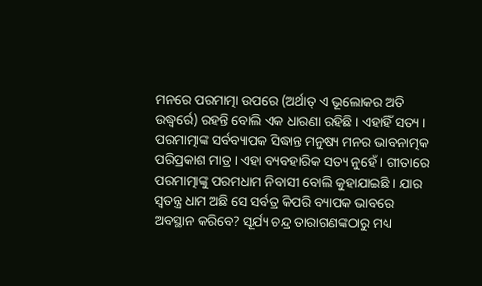ମନରେ ପରମାତ୍ମା ଉପରେ (ଅର୍ଥାତ୍ ଏ ଭୂଲୋକର ଅତି ଉଦ୍ଧ୍ୱର୍ରେ) ରହନ୍ତି ବୋଲି ଏକ ଧାରଣା ରହିଛି । ଏହାହିଁ ସତ୍ୟ । ପରମାତ୍ମାଙ୍କ ସର୍ବବ୍ୟାପକ ସିଦ୍ଧାନ୍ତ ମନୁଷ୍ୟ ମନର ଭାବନାତ୍ମକ ପରିପ୍ରକାଶ ମାତ୍ର । ଏହା ବ୍ୟବହାରିକ ସତ୍ୟ ନୁହେଁ । ଗୀତାରେ ପରମାତ୍ମାଙ୍କୁ ପରମଧାମ ନିବାସୀ ବୋଲି କୁହାଯାଇଛି । ଯାର ସ୍ବତନ୍ତ୍ର ଧାମ ଅଛି ସେ ସର୍ବତ୍ର କିପରି ବ୍ୟାପକ ଭାବରେ ଅବସ୍ଥାନ କରିବେ? ସୂର୍ଯ୍ୟ ଚନ୍ଦ୍ର ତାରାଗଣଙ୍କଠାରୁ ମଧ୍ୟ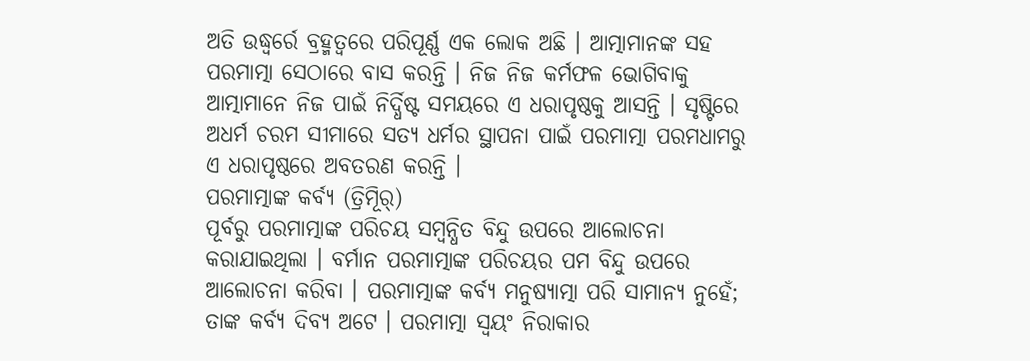ଅତି ଉଦ୍ଧ୍ୱର୍ରେ ବ୍ରହ୍ମତ୍ୱରେ ପରିପୂର୍ଣ୍ଣ ଏକ ଲୋକ ଅଛି । ଆତ୍ମାମାନଙ୍କ ସହ ପରମାତ୍ମା ସେଠାରେ ବାସ କରନ୍ତି । ନିଜ ନିଜ କର୍ମଫଳ ଭୋଗିବାକୁ ଆତ୍ମାମାନେ ନିଜ ପାଇଁ ନିର୍ଦ୍ଧିଷ୍ଟ ସମୟରେ ଏ ଧରାପୃଷ୍ଠକୁ ଆସନ୍ତି । ସୃଷ୍ଟିରେ ଅଧର୍ମ ଚରମ ସୀମାରେ ସତ୍ୟ ଧର୍ମର ସ୍ଥାପନା ପାଇଁ ପରମାତ୍ମା ପରମଧାମରୁ ଏ ଧରାପୃଷ୍ଠରେ ଅବତରଣ କରନ୍ତି ।
ପରମାତ୍ମାଙ୍କ କର୍ବ୍ୟ (ତ୍ରିମୂିର୍)
ପୂର୍ବରୁ ପରମାତ୍ମାଙ୍କ ପରିଚୟ ସମ୍ବନ୍ଧିତ ବିନ୍ଦୁ ଉପରେ ଆଲୋଚନା କରାଯାଇଥିଲା । ବର୍ମାନ ପରମାତ୍ମାଙ୍କ ପରିଚୟର ପମ ବିନ୍ଦୁ ଉପରେ ଆଲୋଚନା କରିବା । ପରମାତ୍ମାଙ୍କ କର୍ବ୍ୟ ମନୁଷ୍ୟାତ୍ମା ପରି ସାମାନ୍ୟ ନୁହେଁ; ତାଙ୍କ କର୍ବ୍ୟ ଦିବ୍ୟ ଅଟେ । ପରମାତ୍ମା ସ୍ବୟଂ ନିରାକାର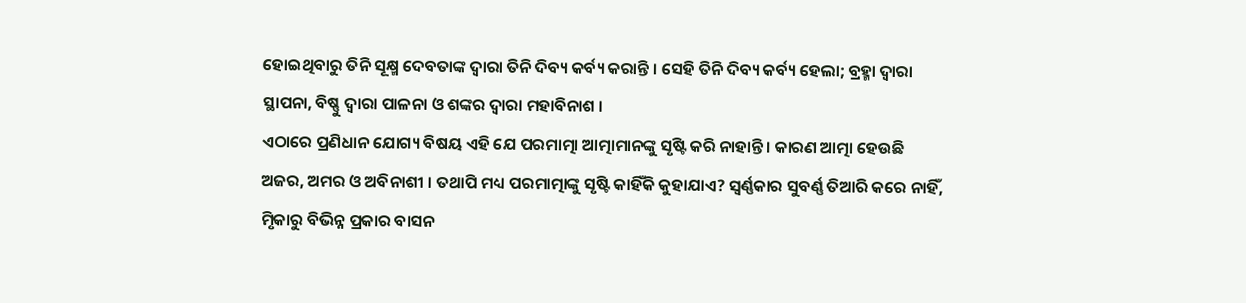ହୋଇଥିବାରୁ ତିନି ସୂକ୍ଷ୍ମ ଦେବତାଙ୍କ ଦ୍ୱାରା ତିନି ଦିବ୍ୟ କର୍ବ୍ୟ କରାନ୍ତି । ସେହି ତିନି ଦିବ୍ୟ କର୍ବ୍ୟ ହେଲା; ବ୍ରହ୍ମା ଦ୍ୱାରା ସ୍ଥାପନା, ବିଷ୍ଣୁ ଦ୍ୱାରା ପାଳନା ଓ ଶଙ୍କର ଦ୍ୱାରା ମହାବିନାଶ ।
ଏଠାରେ ପ୍ରଣିଧାନ ଯୋଗ୍ୟ ବିଷୟ ଏହି ଯେ ପରମାତ୍ମା ଆତ୍ମାମାନଙ୍କୁ ସୃଷ୍ଟି କରି ନାହାନ୍ତି । କାରଣ ଆତ୍ମା ହେଉଛି ଅଜର, ଅମର ଓ ଅବିନାଶୀ । ତଥାପି ମଧ୍ୟ ପରମାତ୍ମାଙ୍କୁ ସୃଷ୍ଟି କାହିଁକି କୁହାଯାଏ? ସ୍ବର୍ଣ୍ଣକାର ସୁବର୍ଣ୍ଣ ତିଆରି କରେ ନାହିଁ, ମୃିକାରୁ ବିଭିନ୍ନ ପ୍ରକାର ବାସନ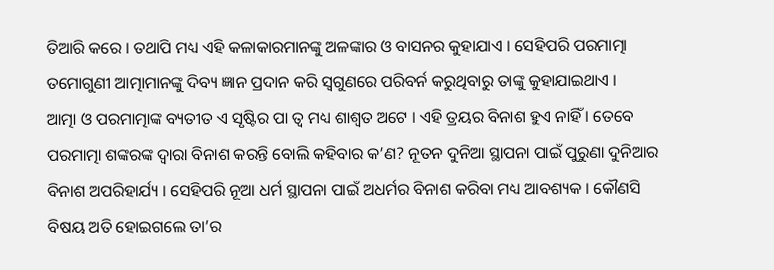ତିଆରି କରେ । ତଥାପି ମଧ୍ୟ ଏହି କଳାକାରମାନଙ୍କୁ ଅଳଙ୍କାର ଓ ବାସନର କୁହାଯାଏ । ସେହିପରି ପରମାତ୍ମା ତମୋଗୁଣୀ ଆତ୍ମାମାନଙ୍କୁ ଦିବ୍ୟ ଜ୍ଞାନ ପ୍ରଦାନ କରି ସ୍ୱଗୁଣରେ ପରିବର୍ନ କରୁଥିବାରୁ ତାଙ୍କୁ କୁହାଯାଇଥାଏ ।
ଆତ୍ମା ଓ ପରମାତ୍ମାଙ୍କ ବ୍ୟତୀତ ଏ ସୃଷ୍ଟିର ପା ତ୍ୱ ମଧ୍ୟ ଶାଶ୍ୱତ ଅଟେ । ଏହି ତ୍ରୟର ବିନାଶ ହୁଏ ନାହିଁ । ତେବେ ପରମାତ୍ମା ଶଙ୍କରଙ୍କ ଦ୍ୱାରା ବିନାଶ କରନ୍ତି ବୋଲି କହିବାର କ’ଣ? ନୂତନ ଦୁନିଆ ସ୍ଥାପନା ପାଇଁ ପୁରୁଣା ଦୁନିଆର ବିନାଶ ଅପରିହାର୍ଯ୍ୟ । ସେହିପରି ନୂଆ ଧର୍ମ ସ୍ଥାପନା ପାଇଁ ଅଧର୍ମର ବିନାଶ କରିବା ମଧ୍ୟ ଆବଶ୍ୟକ । କୌଣସି ବିଷୟ ଅତି ହୋଇଗଲେ ତା’ର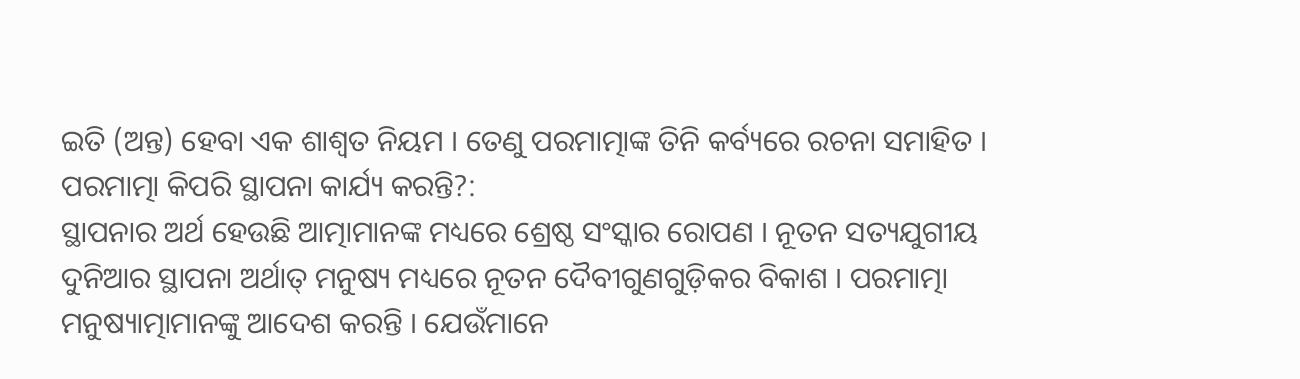ଇତି (ଅନ୍ତ) ହେବା ଏକ ଶାଶ୍ୱତ ନିୟମ । ତେଣୁ ପରମାତ୍ମାଙ୍କ ତିନି କର୍ବ୍ୟରେ ରଚନା ସମାହିତ ।
ପରମାତ୍ମା କିପରି ସ୍ଥାପନା କାର୍ଯ୍ୟ କରନ୍ତି?:
ସ୍ଥାପନାର ଅର୍ଥ ହେଉଛି ଆତ୍ମାମାନଙ୍କ ମଧ୍ୟରେ ଶ୍ରେଷ୍ଠ ସଂସ୍କାର ରୋପଣ । ନୂତନ ସତ୍ୟଯୁଗୀୟ ଦୁନିଆର ସ୍ଥାପନା ଅର୍ଥାତ୍ ମନୁଷ୍ୟ ମଧ୍ୟରେ ନୂତନ ଦୈବୀଗୁଣଗୁଡ଼ିକର ବିକାଶ । ପରମାତ୍ମା ମନୁଷ୍ୟାତ୍ମାମାନଙ୍କୁ ଆଦେଶ କରନ୍ତି । ଯେଉଁମାନେ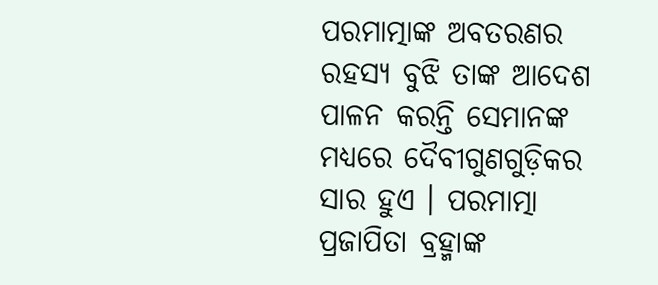ପରମାତ୍ମାଙ୍କ ଅବତରଣର ରହସ୍ୟ ବୁଝି ତାଙ୍କ ଆଦେଶ ପାଳନ କରନ୍ତି ସେମାନଙ୍କ ମଧ୍ୟରେ ଦୈବୀଗୁଣଗୁଡ଼ିକର ସାର ହୁଏ । ପରମାତ୍ମା ପ୍ରଜାପିତା ବ୍ରହ୍ମାଙ୍କ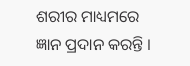ଶରୀର ମାଧ୍ୟମରେ ଜ୍ଞାନ ପ୍ରଦାନ କରନ୍ତି ।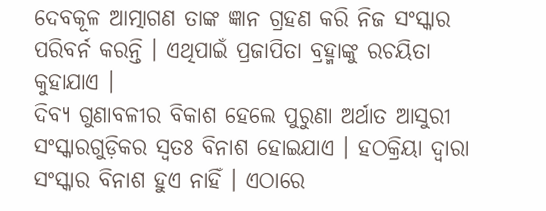ଦେବକୂଳ ଆତ୍ମାଗଣ ତାଙ୍କ ଜ୍ଞାନ ଗ୍ରହଣ କରି ନିଜ ସଂସ୍କାର ପରିବର୍ନ କରନ୍ତି । ଏଥିପାଇଁ ପ୍ରଜାପିତା ବ୍ରହ୍ମାଙ୍କୁ ରଚୟିତା କୁହାଯାଏ ।
ଦିବ୍ୟ ଗୁଣାବଳୀର ବିକାଶ ହେଲେ ପୁରୁଣା ଅର୍ଥାତ ଆସୁରୀ ସଂସ୍କାରଗୁଡ଼ିକର ସ୍ବତଃ ବିନାଶ ହୋଇଯାଏ । ହଠକ୍ରିୟା ଦ୍ୱାରା ସଂସ୍କାର ବିନାଶ ହୁଏ ନାହିଁ । ଏଠାରେ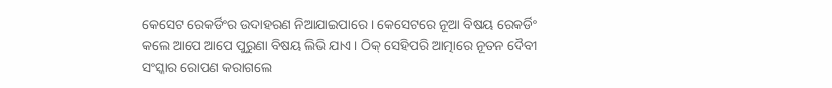କେସେଟ ରେକର୍ଡିଂର ଉଦାହରଣ ନିଆଯାଇପାରେ । କେସେଟରେ ନୂଆ ବିଷୟ ରେକର୍ଡିଂ କଲେ ଆପେ ଆପେ ପୁରୁଣା ବିଷୟ ଲିଭି ଯାଏ । ଠିକ୍ ସେହିପରି ଆତ୍ମାରେ ନୂତନ ଦୈବୀ ସଂସ୍କାର ରୋପଣ କରାଗଲେ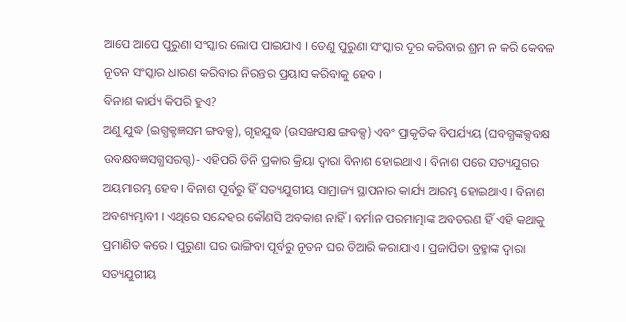ଆପେ ଆପେ ପୁରୁଣା ସଂସ୍କାର ଲୋପ ପାଇଯାଏ । ତେଣୁ ପୁରୁଣା ସଂସ୍କାର ଦୂର କରିବାର ଶ୍ରମ ନ କରି କେବଳ ନୂତନ ସଂସ୍କାର ଧାରଣ କରିବାର ନିରନ୍ତର ପ୍ରୟାସ କରିବାକୁ ହେବ ।
ବିନାଶ କାର୍ଯ୍ୟ କିପରି ହୁଏ?
ଅଣୁ ଯୁଦ୍ଧ (ଇଗ୍ଧକ୍ଟଜ୍ଞସମ ଙ୍ଗବକ୍ସ), ଗୃହଯୁଦ୍ଧ (ଉସଙ୍ଖସକ୍ଷ ଙ୍ଗବକ୍ସ) ଏବଂ ପ୍ରାକୃତିକ ବିପର୍ଯ୍ୟୟ (ଘବଗ୍ଧଙ୍କକ୍ସବକ୍ଷ ଉବକ୍ଷବଜ୍ଞସଗ୍ଧସରଗ୍ଦ)- ଏହିପରି ତିନି ପ୍ରକାର କ୍ରିୟା ଦ୍ୱାରା ବିନାଶ ହୋଇଥାଏ । ବିନାଶ ପରେ ସତ୍ୟଯୁଗର ଅୟମାରମ୍ଭ ହେବ । ବିନାଶ ପୂର୍ବରୁ ହିଁ ସତ୍ୟଯୁଗୀୟ ସାମ୍ରାଜ୍ୟ ସ୍ଥାପନାର କାର୍ଯ୍ୟ ଆରମ୍ଭ ହୋଇଥାଏ । ବିନାଶ ଅବଶ୍ୟମ୍ଭାବୀ । ଏଥିରେ ସନ୍ଦେହର କୌଣସି ଅବକାଶ ନାହିଁ । ବର୍ମାନ ପରମାତ୍ମାଙ୍କ ଅବତରଣ ହିଁ ଏହି କଥାକୁ ପ୍ରମାଣିତ କରେ । ପୁରୁଣା ଘର ଭାଙ୍ଗିବା ପୂର୍ବରୁ ନୂତନ ଘର ତିଆରି କରାଯାଏ । ପ୍ରଜାପିତା ବ୍ରହ୍ମାଙ୍କ ଦ୍ୱାରା ସତ୍ୟଯୁଗୀୟ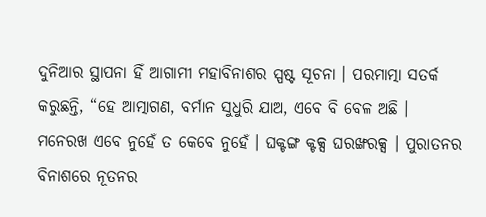ଦୁନିଆର ସ୍ଥାପନା ହିଁ ଆଗାମୀ ମହାବିନାଶର ସ୍ପଷ୍ଟ ସୂଚନା । ପରମାତ୍ମା ସତର୍କ କରୁଛନ୍ତି, “ହେ ଆତ୍ମାଗଣ, ବର୍ମାନ ସୁଧୁରି ଯାଅ, ଏବେ ବି ବେଳ ଅଛି । ମନେରଖ ଏବେ ନୁହେଁ ତ କେବେ ନୁହେଁ । ଘକ୍ଟଙ୍ଗ କ୍ଟକ୍ସ ଘରଙ୍ଖରକ୍ସ । ପୁରାତନର ବିନାଶରେ ନୂତନର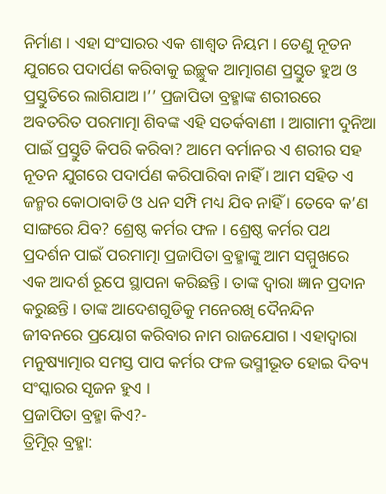ନିର୍ମାଣ । ଏହା ସଂସାରର ଏକ ଶାଶ୍ୱତ ନିୟମ । ତେଣୁ ନୂତନ ଯୁଗରେ ପଦାର୍ପଣ କରିବାକୁ ଇଚ୍ଛୁକ ଆତ୍ମାଗଣ ପ୍ରସ୍ତୁତ ହୁଅ ଓ ପ୍ରସ୍ତୁତିରେ ଲାଗିଯାଅ ।’’ ପ୍ରଜାପିତା ବ୍ରହ୍ମାଙ୍କ ଶରୀରରେ ଅବତରିତ ପରମାତ୍ମା ଶିବଙ୍କ ଏହି ସତର୍କବାଣୀ । ଆଗାମୀ ଦୁନିଆ ପାଇଁ ପ୍ରସ୍ତୁତି କିପରି କରିବା? ଆମେ ବର୍ମାନର ଏ ଶରୀର ସହ ନୂତନ ଯୁଗରେ ପଦାର୍ପଣ କରିପାରିବା ନାହିଁ । ଆମ ସହିତ ଏ ଜନ୍ମର କୋଠାବାଡି ଓ ଧନ ସମ୍ପି ମଧ୍ୟ ଯିବ ନାହିଁ । ତେବେ କ’ଣ ସାଙ୍ଗରେ ଯିବ? ଶ୍ରେଷ୍ଠ କର୍ମର ଫଳ । ଶ୍ରେଷ୍ଠ କର୍ମର ପଥ ପ୍ରଦର୍ଶନ ପାଇଁ ପରମାତ୍ମା ପ୍ରଜାପିତା ବ୍ରହ୍ମାଙ୍କୁ ଆମ ସମ୍ମୁଖରେ ଏକ ଆଦର୍ଶ ରୂପେ ସ୍ଥାପନା କରିଛନ୍ତି । ତାଙ୍କ ଦ୍ୱାରା ଜ୍ଞାନ ପ୍ରଦାନ କରୁଛନ୍ତି । ତାଙ୍କ ଆଦେଶଗୁଡିକୁ ମନେରଖି ଦୈନନ୍ଦିନ ଜୀବନରେ ପ୍ରୟୋଗ କରିବାର ନାମ ରାଜଯୋଗ । ଏହାଦ୍ୱାରା ମନୁଷ୍ୟାତ୍ମାର ସମସ୍ତ ପାପ କର୍ମର ଫଳ ଭସ୍ମୀଭୂତ ହୋଇ ଦିବ୍ୟ ସଂସ୍କାରର ସୃଜନ ହୁଏ ।
ପ୍ରଜାପିତା ବ୍ରହ୍ମା କିଏ?-
ତ୍ରିମୂିର୍ ବ୍ରହ୍ମା: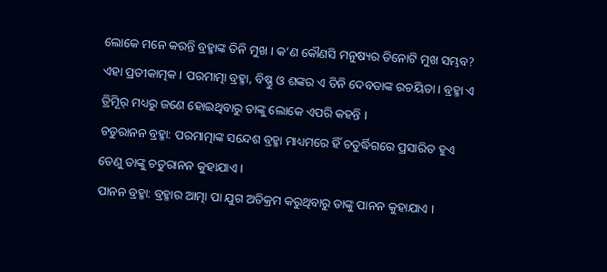ଲୋକେ ମନେ କରନ୍ତି ବ୍ରହ୍ମାଙ୍କ ତିନି ମୁଖ । କ’ଣ କୌଣସି ମନୁଷ୍ୟର ତିନୋଟି ମୁଖ ସମ୍ଭବ? ଏହା ପ୍ରତୀକାତ୍ମକ । ପରମାତ୍ମା ବ୍ରହ୍ମା, ବିଷ୍ଣୁ ଓ ଶଙ୍କର ଏ ତିନି ଦେବତାଙ୍କ ରଚୟିତା । ବ୍ରହ୍ମା ଏ ତ୍ରିମୂିର୍ ମଧ୍ୟରୁ ଜଣେ ହୋଇଥିବାରୁ ତାଙ୍କୁ ଲୋକେ ଏପରି କହନ୍ତି ।
ଚତୁରାନନ ବ୍ରହ୍ମା: ପରମାତ୍ମାଙ୍କ ସନ୍ଦେଶ ବ୍ରହ୍ମା ମାଧ୍ୟମରେ ହିଁ ଚତୁର୍ଦ୍ଧିଗରେ ପ୍ରସାରିତ ହୁଏ ତେଣୁ ତାଙ୍କୁ ଚତୁରାନନ କୁହାଯାଏ ।
ପାନନ ବ୍ରହ୍ମା: ବ୍ରହ୍ମାର ଆତ୍ମା ପା ଯୁଗ ଅତିକ୍ରମ କରୁଥିବାରୁ ତାଙ୍କୁ ପାନନ କୁହାଯାଏ ।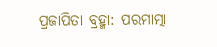ପ୍ରଜାପିତା ବ୍ରହ୍ମା: ପରମାତ୍ମା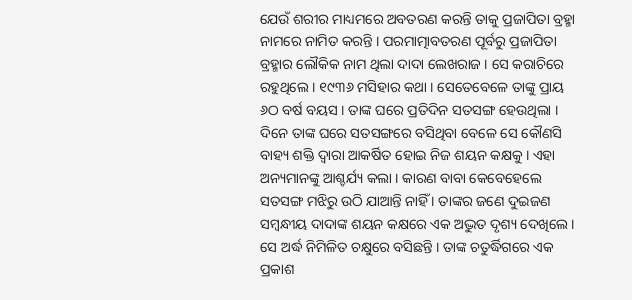ଯେଉଁ ଶରୀର ମାଧ୍ୟମରେ ଅବତରଣ କରନ୍ତି ତାକୁ ପ୍ରଜାପିତା ବ୍ରହ୍ମା ନାମରେ ନାମିତ କରନ୍ତି । ପରମାତ୍ମାବତରଣ ପୂର୍ବରୁ ପ୍ରଜାପିତା ବ୍ରହ୍ମାର ଲୌକିକ ନାମ ଥିଲା ଦାଦା ଲେଖରାଜ । ସେ କରାଚିରେ ରହୁଥିଲେ । ୧୯୩୬ ମସିହାର କଥା । ସେତେବେଳେ ତାଙ୍କୁ ପ୍ରାୟ ୬ଠ ବର୍ଷ ବୟସ । ତାଙ୍କ ଘରେ ପ୍ରତିଦିନ ସତସଙ୍ଗ ହେଉଥିଲା । ଦିନେ ତାଙ୍କ ଘରେ ସତସଙ୍ଗରେ ବସିଥିବା ବେଳେ ସେ କୌଣସି ବାହ୍ୟ ଶକ୍ତି ଦ୍ୱାରା ଆକର୍ଷିତ ହୋଇ ନିଜ ଶୟନ କକ୍ଷକୁ । ଏହା ଅନ୍ୟମାନଙ୍କୁ ଆଶ୍ଚର୍ଯ୍ୟ କଲା । କାରଣ ବାବା କେବେହେଲେ ସତସଙ୍ଗ ମଝିରୁ ଉଠି ଯାଆନ୍ତି ନାହିଁ । ତାଙ୍କର ଜଣେ ଦୁଇଜଣ ସମ୍ବନ୍ଧୀୟ ଦାଦାଙ୍କ ଶୟନ କକ୍ଷରେ ଏକ ଅଦ୍ଭୁତ ଦୃଶ୍ୟ ଦେଖିଲେ । ସେ ଅର୍ଦ୍ଧ ନିମିଳିତ ଚକ୍ଷୁରେ ବସିଛନ୍ତି । ତାଙ୍କ ଚତୁର୍ଦ୍ଧିଗରେ ଏକ ପ୍ରକାଶ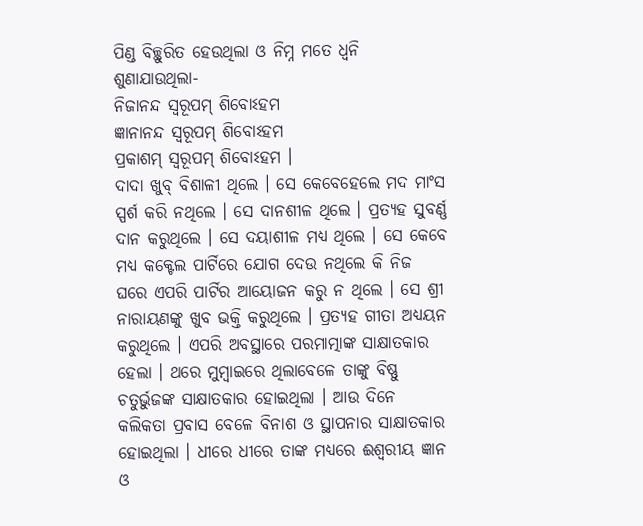ପିଣ୍ଡ ବିଚ୍ଛୁରିତ ହେଉଥିଲା ଓ ନିମ୍ନ ମତେ ଧ୍ୱନି ଶୁଣାଯାଉଥିଲା-
ନିଜାନନ୍ଦ ସ୍ବରୂପମ୍ ଶିବୋଽହମ
ଜ୍ଞାନାନନ୍ଦ ସ୍ବରୂପମ୍ ଶିବୋଽହମ
ପ୍ରକାଶମ୍ ସ୍ବରୂପମ୍ ଶିବୋଽହମ ।
ଦାଦା ଖୁବ୍ ବିଶାଳୀ ଥିଲେ । ସେ କେବେହେଲେ ମଦ ମାଂସ ସ୍ପର୍ଶ କରି ନଥିଲେ । ସେ ଦାନଶୀଳ ଥିଲେ । ପ୍ରତ୍ୟହ ସୁବର୍ଣ୍ଣ ଦାନ କରୁଥିଲେ । ସେ ଦୟାଶୀଳ ମଧ୍ୟ ଥିଲେ । ସେ କେବେ ମଧ୍ୟ କକ୍ଟେଲ ପାର୍ଟିରେ ଯୋଗ ଦେଉ ନଥିଲେ କି ନିଜ ଘରେ ଏପରି ପାର୍ଟିର ଆୟୋଜନ କରୁ ନ ଥିଲେ । ସେ ଶ୍ରୀ ନାରାୟଣଙ୍କୁ ଖୁବ ଭକ୍ତି କରୁଥିଲେ । ପ୍ରତ୍ୟହ ଗୀତା ଅଧ୍ୟୟନ କରୁଥିଲେ । ଏପରି ଅବସ୍ଥାରେ ପରମାତ୍ମାଙ୍କ ସାକ୍ଷାତକାର ହେଲା । ଥରେ ମୁମ୍ବାଇରେ ଥିଲାବେଳେ ତାଙ୍କୁ ବିଷ୍ଣୁ ଚତୁର୍ଭୁଜଙ୍କ ସାକ୍ଷାତକାର ହୋଇଥିଲା । ଆଉ ଦିନେ କଲିକତା ପ୍ରବାସ ବେଳେ ବିନାଶ ଓ ସ୍ଥାପନାର ସାକ୍ଷାତକାର ହୋଇଥିଲା । ଧୀରେ ଧୀରେ ତାଙ୍କ ମଧ୍ୟରେ ଈଶ୍ୱରୀୟ ଜ୍ଞାନ ଓ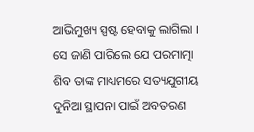ଆଭିମୁଖ୍ୟ ସ୍ପଷ୍ଟ ହେବାକୁ ଲାଗିଲା । ସେ ଜାଣି ପାରିଲେ ଯେ ପରମାତ୍ମା ଶିବ ତାଙ୍କ ମାଧ୍ୟମରେ ସତ୍ୟଯୁଗୀୟ ଦୁନିଆ ସ୍ଥାପନା ପାଇଁ ଅବତରଣ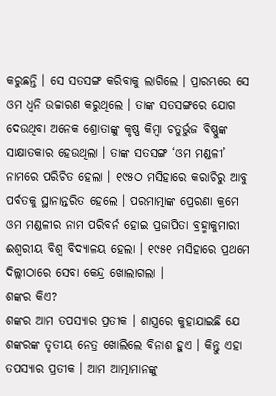କରୁଛନ୍ତି । ସେ ସତସଙ୍ଗ କରିବାକୁ ଲାଗିଲେ । ପ୍ରାରମ୍ଭରେ ସେ ଓମ ଧ୍ୱନି ଉଚ୍ଚାରଣ କରୁଥିଲେ । ତାଙ୍କ ସତସଙ୍ଗରେ ଯୋଗ ଦେଉଥିବା ଅନେକ ଶ୍ରୋତାଙ୍କୁ କୃଷ୍ଣ କିମ୍ବା ଚତୁର୍ଭୁଜ ବିଷ୍ଣୁଙ୍କ ସାକ୍ଷାତକାର ହେଉଥିଲା । ତାଙ୍କ ସତସଙ୍ଗ ‘ଓମ ମଣ୍ଡଳୀ’ ନାମରେ ପରିଚିତ ହେଲା । ୧୯୫ଠ ମସିହାରେ କରାଚିରୁ ଆବୁ ପର୍ବତକୁ ସ୍ଥାନାନ୍ତରିତ ହେଲେ । ପରମାତ୍ମାଙ୍କ ପ୍ରେରଣା କ୍ରମେ ଓମ ମଣ୍ଡଳୀର ନାମ ପରିବର୍ନ ହୋଇ ପ୍ରଜାପିତା ବ୍ରହ୍ମାକୁମାରୀ ଈଶ୍ୱରୀୟ ବିଶ୍ୱ ବିଦ୍ୟାଳୟ ହେଲା । ୧୯୫୧ ମସିହାରେ ପ୍ରଥମେ ଦିଲ୍ଲୀଠାରେ ସେବା କେନ୍ଦ୍ର ଖୋଲାଗଲା ।
ଶଙ୍କର କିଏ?
ଶଙ୍କର ଆମ ତପସ୍ୟାର ପ୍ରତୀକ । ଶାସ୍ତ୍ରରେ କୁହାଯାଇଛି ଯେ ଶଙ୍କରଙ୍କ ତୃତୀୟ ନେତ୍ର ଖୋଲିଲେ ବିନାଶ ହୁଏ । କିନ୍ତୁ ଏହା ତପସ୍ୟାର ପ୍ରତୀକ । ଆମ ଆତ୍ମାମାନଙ୍କୁ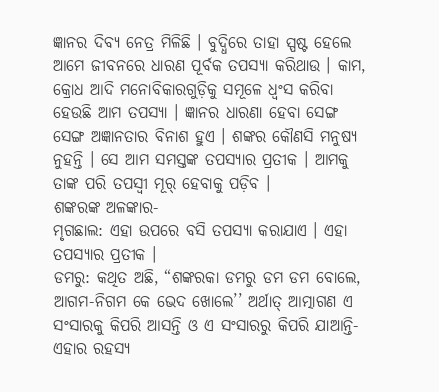ଜ୍ଞାନର ଦିବ୍ୟ ନେତ୍ର ମିଳିଛି । ବୁଦ୍ଧିରେ ତାହା ସ୍ପଷ୍ଟ ହେଲେ ଆମେ ଜୀବନରେ ଧାରଣ ପୂର୍ବକ ତପସ୍ୟା କରିଥାଉ । କାମ, କ୍ରୋଧ ଆଦି ମନୋବିକାରଗୁଡ଼ିକୁ ସମୂଳେ ଧ୍ୱଂସ କରିବା ହେଉଛି ଆମ ତପସ୍ୟା । ଜ୍ଞାନର ଧାରଣା ହେବା ସେଙ୍ଗ ସେଙ୍ଗ ଅଜ୍ଞାନତାର ବିନାଶ ହୁଏ । ଶଙ୍କର କୌଣସି ମନୁଷ୍ୟ ନୁହନ୍ତି । ସେ ଆମ ସମସ୍ତଙ୍କ ତପସ୍ୟାର ପ୍ରତୀକ । ଆମକୁ ତାଙ୍କ ପରି ତପସ୍ବୀ ମୂର୍ ହେବାକୁ ପଡ଼ିବ ।
ଶଙ୍କରଙ୍କ ଅଳଙ୍କାର-
ମୃଗଛାଲ: ଏହା ଉପରେ ବସି ତପସ୍ୟା କରାଯାଏ । ଏହା ତପସ୍ୟାର ପ୍ରତୀକ ।
ଡମରୁ: କଥିତ ଅଛି, “ଶଙ୍କରକା ଡମରୁ ଡମ ଡମ ବୋଲେ, ଆଗମ-ନିଗମ କେ ଭେଦ ଖୋଲେ’’ ଅର୍ଥାତ୍ ଆତ୍ମାଗଣ ଏ ସଂସାରକୁ କିପରି ଆସନ୍ତି ଓ ଏ ସଂସାରରୁ କିପରି ଯାଆନ୍ତି- ଏହାର ରହସ୍ୟ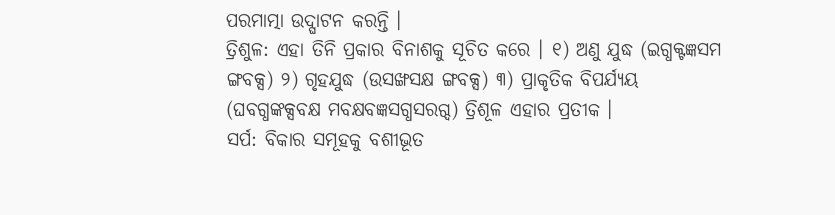ପରମାତ୍ମା ଉଦ୍ଘାଟନ କରନ୍ତି ।
ତ୍ରିଶୁଳ: ଏହା ତିନି ପ୍ରକାର ବିନାଶକୁ ସୂଚିତ କରେ । ୧) ଅଣୁ ଯୁଦ୍ଧ (ଇଗ୍ଧକ୍ଟଜ୍ଞସମ ଙ୍ଗବକ୍ସ) ୨) ଗୃହଯୁଦ୍ଧ (ଉସଙ୍ଖସକ୍ଷ ଙ୍ଗବକ୍ସ) ୩) ପ୍ରାକୃତିକ ବିପର୍ଯ୍ୟୟ (ଘବଗ୍ଧଙ୍କକ୍ସବକ୍ଷ ମବକ୍ଷବଜ୍ଞସଗ୍ଧସରଗ୍ଦ) ତ୍ରିଶୂଳ ଏହାର ପ୍ରତୀକ ।
ସର୍ପ: ବିକାର ସମୂହକୁ ବଶୀଭୂତ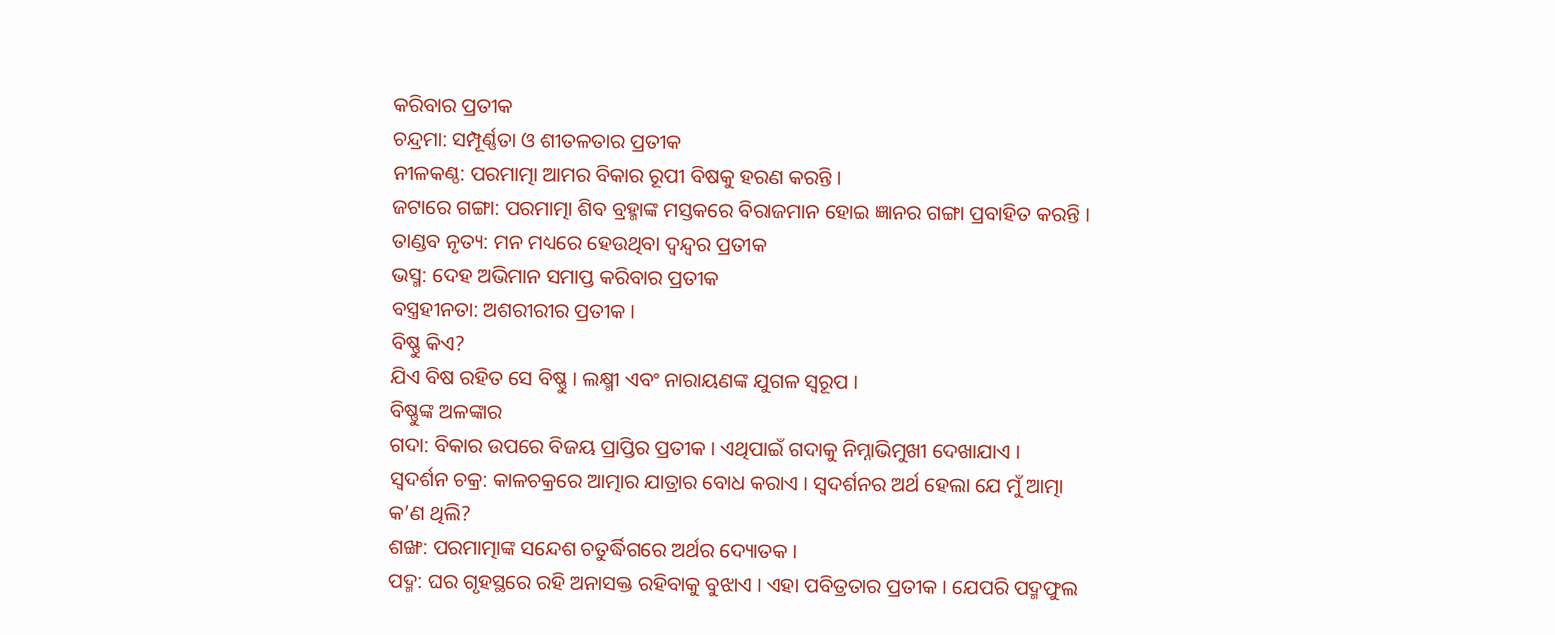କରିବାର ପ୍ରତୀକ
ଚନ୍ଦ୍ରମା: ସମ୍ପୂର୍ଣ୍ଣତା ଓ ଶୀତଳତାର ପ୍ରତୀକ
ନୀଳକଣ୍ଠ: ପରମାତ୍ମା ଆମର ବିକାର ରୂପୀ ବିଷକୁ ହରଣ କରନ୍ତି ।
ଜଟାରେ ଗଙ୍ଗା: ପରମାତ୍ମା ଶିବ ବ୍ରହ୍ମାଙ୍କ ମସ୍ତକରେ ବିରାଜମାନ ହୋଇ ଜ୍ଞାନର ଗଙ୍ଗା ପ୍ରବାହିତ କରନ୍ତି ।
ତାଣ୍ଡବ ନୃତ୍ୟ: ମନ ମଧ୍ୟରେ ହେଉଥିବା ଦ୍ୱନ୍ଦ୍ୱର ପ୍ରତୀକ
ଭସ୍ମ: ଦେହ ଅଭିମାନ ସମାପ୍ତ କରିବାର ପ୍ରତୀକ
ବସ୍ତ୍ରହୀନତା: ଅଶରୀରୀର ପ୍ରତୀକ ।
ବିଷ୍ଣୁ କିଏ?
ଯିଏ ବିଷ ରହିତ ସେ ବିଷ୍ଣୁ । ଲକ୍ଷ୍ମୀ ଏବଂ ନାରାୟଣଙ୍କ ଯୁଗଳ ସ୍ବରୂପ ।
ବିଷ୍ଣୁଙ୍କ ଅଳଙ୍କାର
ଗଦା: ବିକାର ଉପରେ ବିଜୟ ପ୍ରାପ୍ତିର ପ୍ରତୀକ । ଏଥିପାଇଁ ଗଦାକୁ ନିମ୍ନାଭିମୁଖୀ ଦେଖାଯାଏ ।
ସ୍ବଦର୍ଶନ ଚକ୍ର: କାଳଚକ୍ରରେ ଆତ୍ମାର ଯାତ୍ରାର ବୋଧ କରାଏ । ସ୍ବଦର୍ଶନର ଅର୍ଥ ହେଲା ଯେ ମୁଁ ଆତ୍ମା କ’ଣ ଥିଲି?
ଶଙ୍ଖ: ପରମାତ୍ମାଙ୍କ ସନ୍ଦେଶ ଚତୁର୍ଦ୍ଧିଗରେ ଅର୍ଥର ଦ୍ୟୋତକ ।
ପଦ୍ମ: ଘର ଗୃହସ୍ଥରେ ରହି ଅନାସକ୍ତ ରହିବାକୁ ବୁଝାଏ । ଏହା ପବିତ୍ରତାର ପ୍ରତୀକ । ଯେପରି ପଦ୍ମଫୁଲ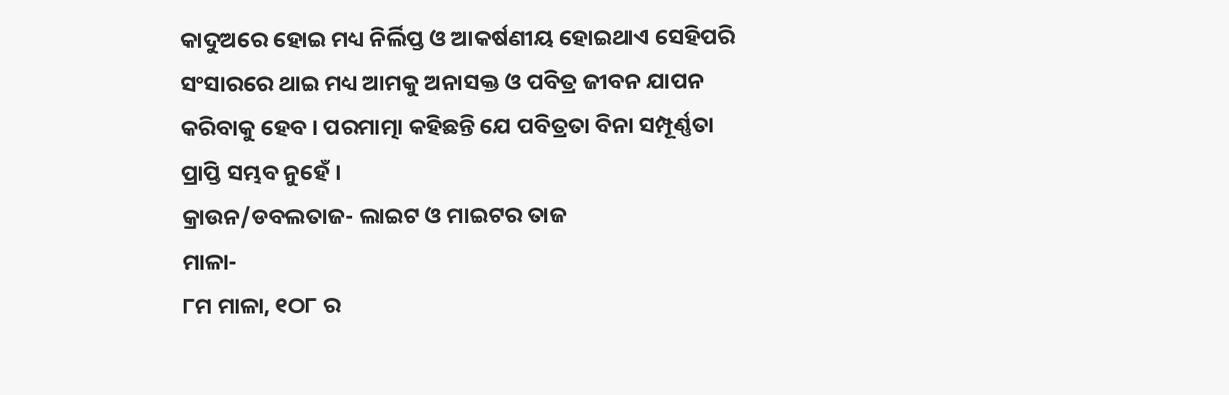କାଦୁଅରେ ହୋଇ ମଧ୍ୟ ନିର୍ଲିପ୍ତ ଓ ଆକର୍ଷଣୀୟ ହୋଇଥାଏ ସେହିପରି ସଂସାରରେ ଥାଇ ମଧ୍ୟ ଆମକୁ ଅନାସକ୍ତ ଓ ପବିତ୍ର ଜୀବନ ଯାପନ କରିବାକୁ ହେବ । ପରମାତ୍ମା କହିଛନ୍ତି ଯେ ପବିତ୍ରତା ବିନା ସମ୍ପୂର୍ଣ୍ଣତା ପ୍ରାପ୍ତି ସମ୍ଭବ ନୁହେଁ ।
କ୍ରାଉନ/ଡବଲତାଜ- ଲାଇଟ ଓ ମାଇଟର ତାଜ
ମାଳା-
୮ମ ମାଳା, ୧ଠ୮ ର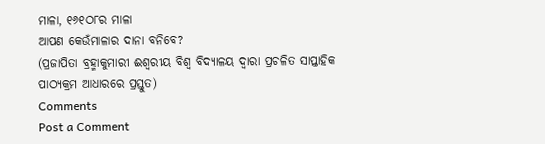ମାଳା, ୧୬୧ଠ୮ର ମାଳା
ଆପଣ କେଉଁମାଳାର ଦାନା ବନିବେ?
(ପ୍ରଜାପିତା ବ୍ରହ୍ମାକୁମାରୀ ଈଶ୍ୱରୀୟ ବିଶ୍ୱ ବିଦ୍ୟାଳୟ ଦ୍ୱାରା ପ୍ରଚଳିତ ସାପ୍ତାହିକ ପାଠ୍ୟକ୍ରମ ଆଧାରରେ ପ୍ରସ୍ତୁତ)
Comments
Post a Comment